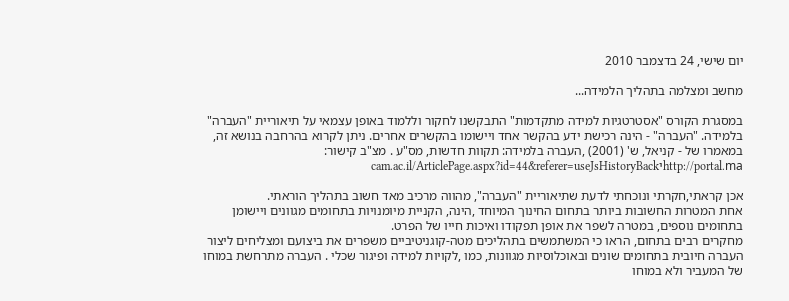יום שישי, 24 בדצמבר 2010

מחשב ומצלמה בתהליך הלמידה...

במסגרת הקורס "אסטרטגיות למידה מתקדמות" התבקשנו לחקור וללמוד באופן עצמאי על תיאוריית "העברה" בלמידה. "העברה" - הינה רכישת ידע בהקשר אחד ויישומו בהקשרים אחרים. ניתן לקרוא בהרחבה בנושא זה, במאמרו של - קניאל, ש' (2001) ,העברה בלמידה: תקוות חדשות, מס"ע . מצ"ב קישור: http://portal.maיcam.ac.il/ArticlePage.aspx?id=44&referer=useJsHistoryBack

אכן קראתי,חקרתי ונוכחתי לדעת שתיאוריית "העברה", מהווה מרכיב מאד חשוב בתהליך הוראתי.
אחת המטרות החשובות ביותר בתחום החינוך המיוחד ,הינה, הקניית מיומנויות בתחומים מגוונים ויישומן בתחומים נוספים, במטרה לשפר את אופן תפקודו ואיכות חייו של הפרט.
מחקרים רבים בתחום, הראו כי המשתמשים בתהליכים מטה-קוגניטיביים משפרים את ביצועם ומצליחים ליצור העברה חיובית בתחומים שונים ובאוכלוסיות מגוונות, כמו ,לקויות למידה ופיגור שכלי . העברה מתרחשת במוחו של המעביר ולא במוחו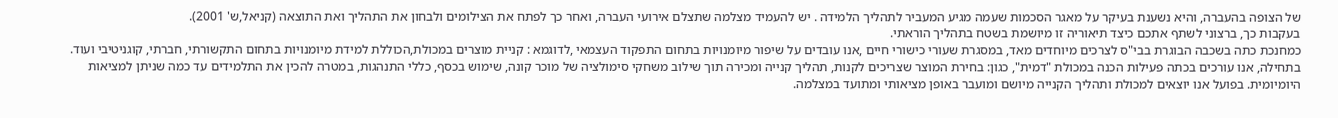של הצופה בהעברה, והיא נשענת בעיקר על מאגר הסכמות שעמה מגיע המעביר לתהליך הלמידה . יש להעמיד מצלמה שתצלם אירועי העברה, ואחר כך לפתח את הצילומים ולבחון את התהליך ואת התוצאה (קניאל,ש' 2001).
בעקבות כך, ברצוני לשתף אתכם כיצד תיאוריה זו מיושמת בשטח בתהליך הוראתי.
כמחנכת כתה בשכבה הבוגרת בבי"ס לצרכים מיוחדים מאד, במסגרת שעורי כישורי חיים ,אנו עובדים על שיפור מיומנויות בתחום התפקוד העצמאי ,לדוגמא : קניית מוצרים במכולת,הכוללת למידת מיומנויות בתחום התקשורתי, חברתי, קוגניטיבי ועוד.
בתחילה, אנו עורכים בכתה פעילות הכנה במכולת "דמית", כגון: בחירת המוצר שצריכים לקנות, תהליך קנייה ומכירה תוך שילוב משחקי סימולציה של מוכר קונה, שימוש בכסף, כללי התנהגות, במטרה להכין את התלמידים עד כמה שניתן למציאות היומיומית. בפועל אנו יוצאים למכולת ותהליך הקנייה מיושם ומועבר באופן מציאותי ומתועד במצלמה.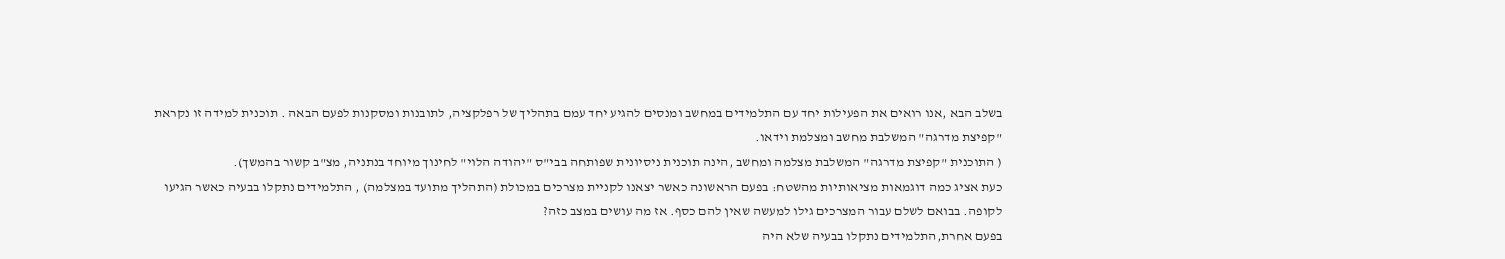בשלב הבא ,אנו רואים את הפעילות יחד עם התלמידים במחשב ומנסים להגיע יחד עמם בתהליך של רפלקציה, לתובנות ומסקנות לפעם הבאה . תוכנית למידה זו נקראת "קפיצת מדרגה" המשלבת מחשב ומצלמת וידאו.
( התוכנית "קפיצת מדרגה" המשלבת מצלמה ומחשב ,הינה תוכנית ניסיונית שפותחה בבי"ס "יהודה הלוי" לחינוך מיוחד בנתניה, מצ"ב קשור בהמשך).
כעת אציג כמה דוגמאות מציאותיות מהשטח: בפעם הראשונה כאשר יצאנו לקניית מצרכים במכולת (התהליך מתועד במצלמה) , התלמידים נתקלו בבעיה כאשר הגיעו לקופה. בבואם לשלם עבור המצרכים גילו למעשה שאין להם כסף. אז מה עושים במצב כזה?
בפעם אחרת,התלמידים נתקלו בבעיה שלא היה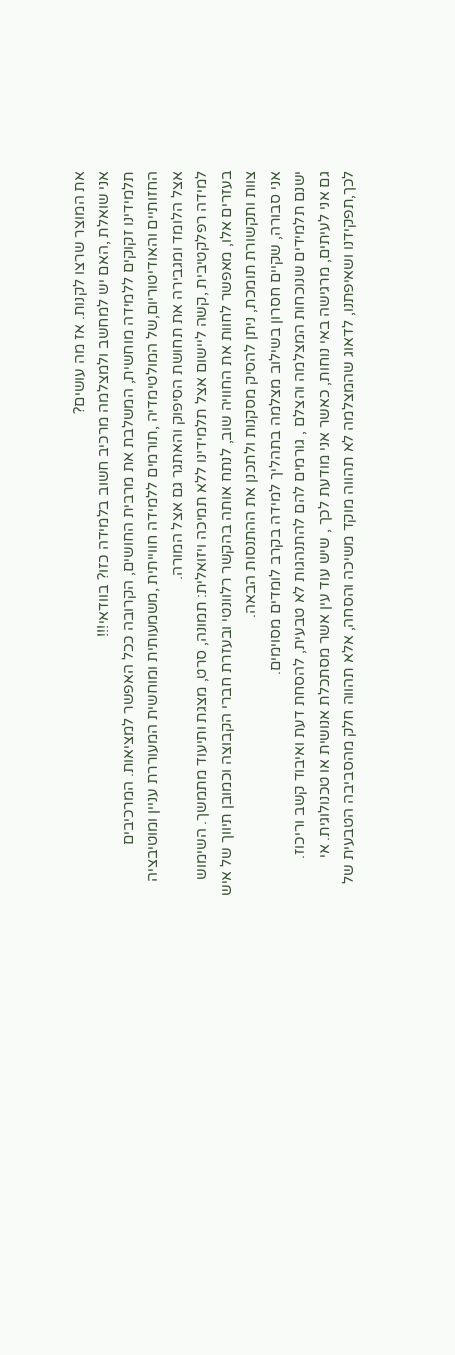את המוצר שרצו לקנות. אז מה עושים?
אני שואלת ,האם יש למחשב ולמצלמה מרכיב חשוב בלמידה כזו? בוודאי!!!
תלמידינו זקוקים ללמידה מוחשית, המשלבת את מרבית החושים, הקרובה ככל האפשר למציאות. המרכיבים החזותיים והאודיטוריום,של המולטימדיה ,תורמים ללמידה חווייתית ,משמעותית ומוחשית המעוררת עניין ומוטיבציה אצל הלומד ומגבירה את תחושת הסיפוק והאתגר גם אצל המורה.
למידה רפלקטיבית ,קשה ליישום אצל תלמידינו ללא תמיכה ויזואלית: תמונה, סרט, מצגת ותיעוד מתמשך. השימוש בעזרים אלו, מאפשר לחוות את החוויה שוב, לנתח אותה בהקשר רלוונטי ובעזרת חברי הקבוצה וכמובן תיווך של איש צוות ותקשורת תומכת, ניתן להסיק מסקנות ולתכנן את ההתנסות הבאה.
אני סבורה, שקיים חסרון בשילוב מצלמה בתהליך למידה בקרב לומדים מסוימים.
ישנם תלמידים שנוכחות המצלמה והצלם , גורמים להם להתנהגות לא טבעית, להסחת דעת ואיבוד קשב וריכוז.
גם אני לעיתים, מרגישה באי נוחות, כאשר אני מודעת לכך , שיש עוד עין אשר מסתכלת אנושית או טכנולוגית. אי לכך,תפקידנו ושאיפתנו, לדאוג שהמצלמה לא תהווה מוקד משיכה והסחה, אלא תהווה חלק מהסביבה הטבעית של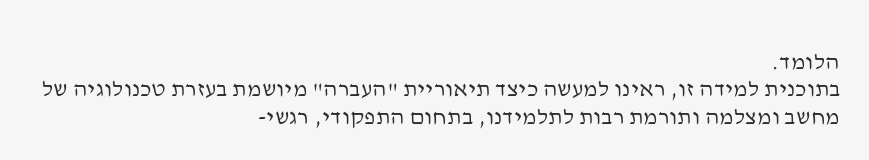הלומד.
בתוכנית למידה זו, ראינו למעשה כיצד תיאוריית "העברה" מיושמת בעזרת טכנולוגיה של מחשב ומצלמה ותורמת רבות לתלמידנו, בתחום התפקודי, רגשי-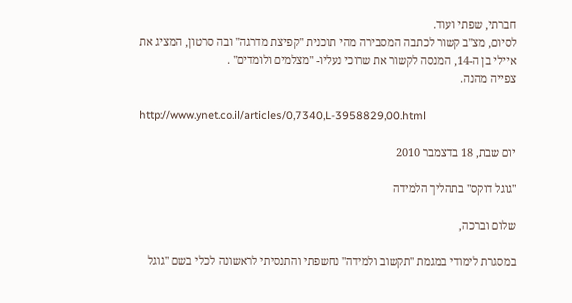חברתי, שפתי ועוד.
לסיום, מצ"ב קשור לכתבה המסבירה מהי תוכנית "קפיצת מדרגה" ובה סרטון, המציג את איילי בן ה-14, המנסה לקשור את שרוכי נעליו- "מצלמים ולומדים" .
צפייה מהנה.

http://www.ynet.co.il/articles/0,7340,L-3958829,00.html

יום שבת, 18 בדצמבר 2010

"גוגל דוקס" בתהליך הלמידה

שלום וברכה,

במסגרת לימודי במגמת "תקשוב ולמידה" נחשפתי והתנסיתי לראשונה לכלי בשם "גוגל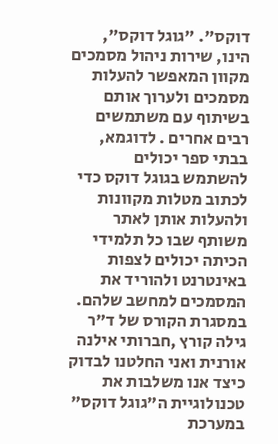דוקס". "גוגל דוקס", הינו, שירות ניהול מסמכים מקוון המאפשר להעלות מסמכים ולערוך אותם בשיתוף עם משתמשים רבים אחרים . לדוגמא, בבתי ספר יכולים להשתמש בגוגל דוקס כדי לכתוב מטלות מקוונות ולהעלות אותן לאתר משותף שבו כל תלמידי הכיתה יכולים לצפות באינטרנט ולהוריד את המסמכים למחשב שלהם.
במסגרת הקורס של ד"ר גילה קורץ ,חברותי אילנה אורנית ואני החלטנו לבדוק כיצד אנו משלבות את טכנולוגיית ה"גוגל דוקס" במערכת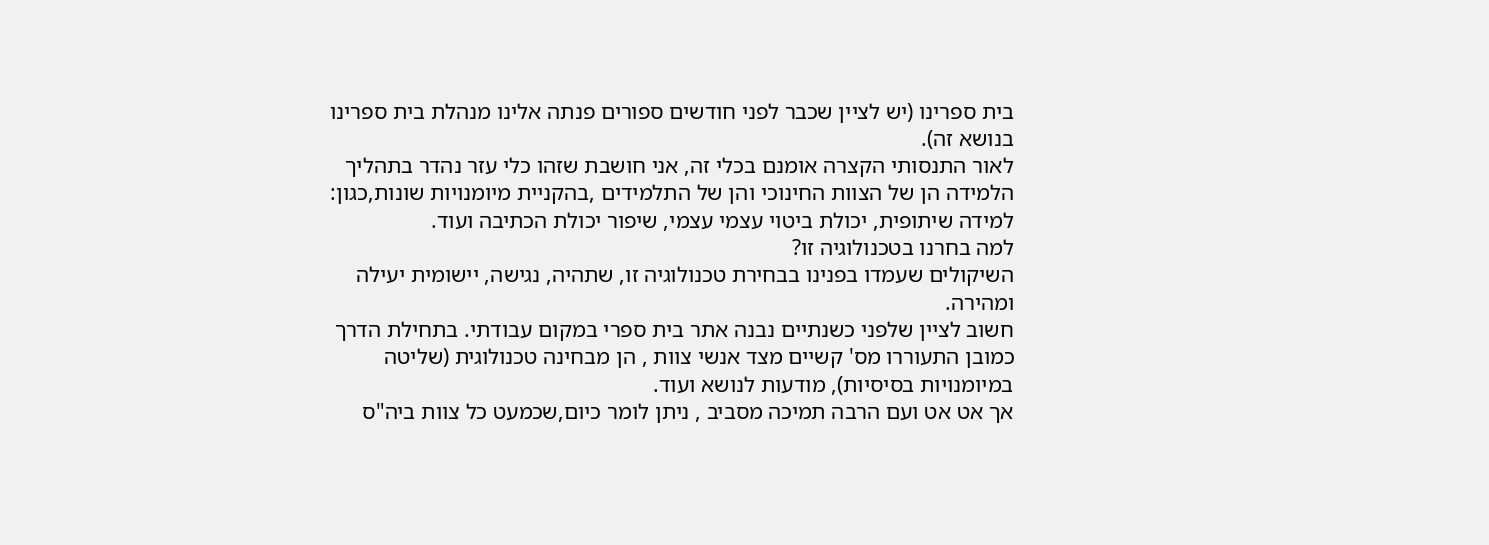בית ספרינו (יש לציין שכבר לפני חודשים ספורים פנתה אלינו מנהלת בית ספרינו בנושא זה).
לאור התנסותי הקצרה אומנם בכלי זה, אני חושבת שזהו כלי עזר נהדר בתהליך הלמידה הן של הצוות החינוכי והן של התלמידים ,בהקניית מיומנויות שונות,כגון: למידה שיתופית, יכולת ביטוי עצמי עצמי, שיפור יכולת הכתיבה ועוד.
למה בחרנו בטכנולוגיה זו?
השיקולים שעמדו בפנינו בבחירת טכנולוגיה זו, שתהיה, נגישה, יישומית יעילה ומהירה.
חשוב לציין שלפני כשנתיים נבנה אתר בית ספרי במקום עבודתי. בתחילת הדרך כמובן התעוררו מס' קשיים מצד אנשי צוות , הן מבחינה טכנולוגית (שליטה במיומנויות בסיסיות), מודעות לנושא ועוד.
אך אט אט ועם הרבה תמיכה מסביב , ניתן לומר כיום,שכמעט כל צוות ביה"ס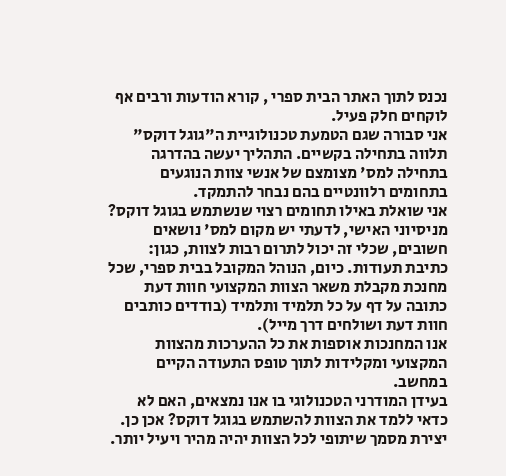נכנס לתוך האתר הבית ספרי , קורא הודעות ורבים אף לוקחים חלק פעיל.
אני סבורה שגם הטמעת טכנולוגיית ה"גוגל דוקס" תלווה בתחילה בקשיים. התהליך יעשה בהדרגה בתחילה למס' מצומצם של אנשי צוות הנוגעים בתחומים רלוונטיים בהם נבחר להתמקד.
אני שואלת באילו תחומים רצוי שנשתמש בגוגל דוקס?
מניסיוני האישי, לדעתי יש מקום למס' נושאים חשובים, שכלי זה יכול לתרום רבות לצוות, כגון: כתיבת תעודות. כיום, הנוהל המקובל בבית ספרי, שכל מחנכת מקבלת משאר הצוות המקצועי חוות דעת כתובה על דף על כל תלמיד ותלמיד (בודדים כותבים חוות דעת ושולחים דרך מייל).
אנו המחנכות אוספות את כל ההערכות מהצוות המקצועי ומקלידות לתוך טופס התעודה הקיים במחשב.
בעידן המודרני הטכנולוגי בו אנו נמצאים, האם לא כדאי ללמד את הצוות להשתמש בגוגל דוקס? אכן כן.
יצירת מסמך שיתופי לכל הצוות יהיה מהיר ויעיל יותר.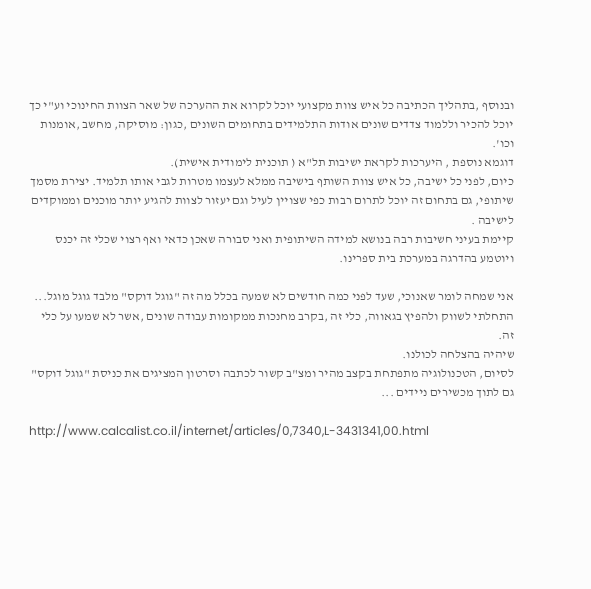ובנוסף ,בתהליך הכתיבה כל איש צוות מקצועי יוכל לקרוא את ההערכה של שאר הצוות החינוכי וע"י כך יוכל להכיר וללמוד צדדים שונים אודות התלמידים בתחומים השונים ,כגון: מוסיקה, מחשב ,אומנות וכו'.
דוגמא נוספת , היערכות לקראת ישיבות תל"א ( תוכנית לימודית אישית).
כיום, לפני כל ישיבה, כל איש צוות השותף בישיבה ממלא לעצמו מטרות לגבי אותו תלמיד. יצירת מסמך שיתופי, גם בתחום זה יוכל לתרום רבות כפי שצויין לעיל וגם יעזור לצוות להגיע יותר מוכנים וממוקדים לישיבה .
קיימת בעיני חשיבות רבה בנושא למידה השיתופית ואני סבורה שאכן כדאי ואף רצוי שכלי זה יכנס ויוטמע בהדרגה במערכת בית ספרינו.

אני שמחה לומר שאנוכי, שעד לפני כמה חודשים לא שמעה בכלל מה זה "גוגל דוקס" מלבד גוגל מוגל... התחלתי לשווק ולהפיץ בגאווה, כלי זה ,בקרב מחנכות ממקומות עבודה שונים ,אשר לא שמעו על כלי זה.
שיהיה בהצלחה לכולנו.
לסיום, הטכנולוגיה מתפתחת בקצב מהיר ומצ"ב קשור לכתבה וסרטון המציגים את כניסת "גוגל דוקס" גם לתוך מכשירים ניידים ...

http://www.calcalist.co.il/internet/articles/0,7340,L-3431341,00.html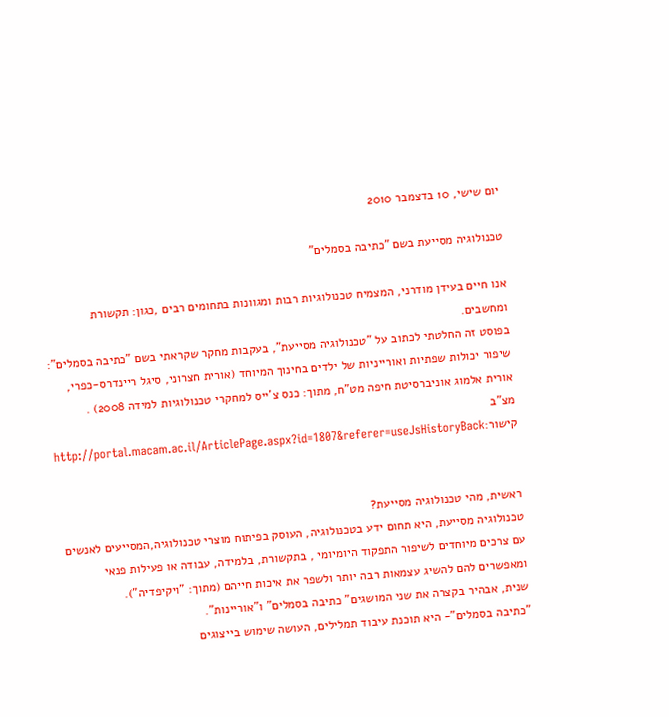יום שישי, 10 בדצמבר 2010

טכנולוגיה מסייעת בשם "כתיבה בסמלים"

אנו חיים בעידן מודרני, המצמיח טכנולוגיות רבות ומגוונות בתחומים רבים ,כגון: תקשורת ומחשבים.
בפוסט זה החלטתי לכתוב על "טכנולוגיה מסייעת", בעקבות מחקר שקראתי בשם "כתיבה בסמלים": שיפור יכולות שפתיות ואורייניות של ילדים בחינוך המיוחד (אורית חצרוני, סיגל ריינדרס-כפרי, אורית אלמוג אוניברסיטת חיפה מט"ח, מתוך: כנס צ'ייס למחקרי טכנולוגיות למידה 2008) .
מצ"ב קישור:http://portal.macam.ac.il/ArticlePage.aspx?id=1807&referer=useJsHistoryBack


ראשית, מהי טכנולוגיה מסייעת?
טכנולוגיה מסייעת, היא תחום ידע בטכנולוגיה, העוסק בפיתוח מוצרי טכנולוגיה,המסייעים לאנשים עם צרכים מיוחדים לשיפור התפקוד היומיומי , בתקשורת, בלמידה, עבודה או פעילות פנאי ומאפשרים להם להשיג עצמאות רבה יותר ולשפר את איכות חייהם (מתוך: "ויקיפדיה").
שנית, אבהיר בקצרה את שני המושגים" כתיבה בסמלים" ו"אוריינות".
"כתיבה בסמלים"- היא תוכנת עיבוד תמלילים, העושה שימוש בייצוגים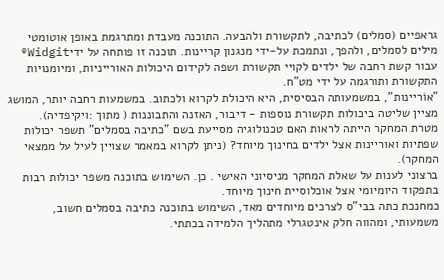גראפיים (סמלים) לכתיבה, לתקשורת ולהבעה. התוכנה מעבדת ומתרגמת באופן אוטומטי מילים לסמלים, ולהפך, ונתמכת על-ידי מנגנון קריינות. תוכנה זו פותחה על ידיWidgit® עבור קשת רחבה של ילדים לקויי תקשורת ושפה לקידום היכולות האורייניות, ומיומנויות התקשורת ותורגמה על ידי מט"ח.
"אוֹריינות", במשמעותה הבסיסית, היא היכולת לקרוא ולכתוב. במשמעות רחבה יותר, המושג מציין שליטה ביכולות תקשורת נוספות - דיבור, האזנה והתבוננות ( מתוך :ויקיפדיה).
מטרת המחקר הייתה לראות האם טכנולוגיה מסייעת בשם "כתיבה בסמלים" תשפר יכולות שפתיות ואוריינות אצל ילדים בחינוך מיוחד? (ניתן לקרוא במאמר שצויין לעיל על ממצאי המחקר).
ברצוני לענות על שאלת המחקר מניסיוני האישי . כן. השימוש בתוכנה משפר יכולות רבות בתפקוד היומיומי אצל אוכלוסיית חינוך מיוחד.
כמחנכת כתה בבי"ס לצרכים מיוחדים מאד, השימוש בתוכנה כתיבה בסמלים חשוב, משמעותי, ומהווה חלק אינטגרלי מתהליך הלמידה בכתתי.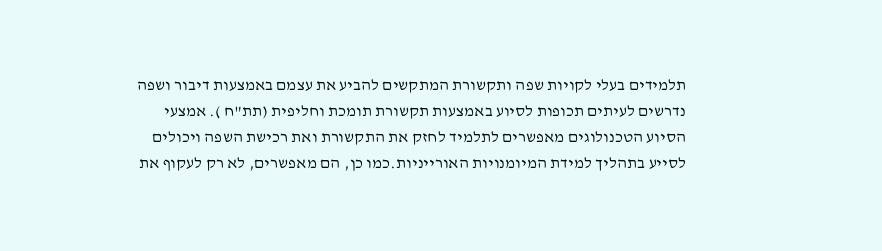תלמידים בעלי לקויות שפה ותקשורת המתקשים להביע את עצמם באמצעות דיבור ושפה נדרשים לעיתים תכופות לסיוע באמצעות תקשורת תומכת וחליפית (תת"ח ). אמצעי הסיוע הטכנולוגים מאפשרים לתלמיד לחזק את התקשורת ואת רכישת השפה ויכולים לסייע בתהליך למידת המיומנויות האורייניות.כמו כן, הם מאפשרים, לא רק לעקוף את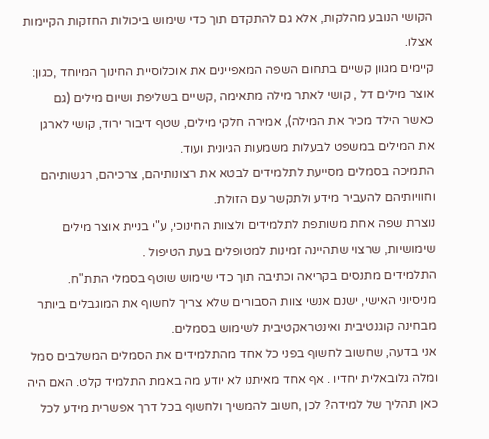הקושי הנובע מהלקות, אלא גם להתקדם תוך כדי שימוש ביכולות החזקות הקיימות אצלו.
קיימים מגוון קשיים בתחום השפה המאפיינים את אוכלוסיית החינוך המיוחד ,כגון: אוצר מילים דל , קושי לאתר מילה מתאימה ,קשיים בשליפת ושיום מילים (גם כאשר הילד מכיר את המילה), אמירה חלקי מילים, שטף דיבור ירוד, קושי לארגן את המילים במשפט לבעלות משמעות הגיונית ועוד.
התמיכה בסמלים מסייעת לתלמידים לבטא את רצונותיהם, צרכיהם, רגשותיהם וחוויותיהם להעביר מידע ולתקשר עם הזולת.
נוצרת שפה אחת משותפת לתלמידים ולצוות החינוכי, ע"י בניית אוצר מילים שימושיות, שרצוי שתהיינה זמינות למטופלים בעת הטיפול .
התלמידים מתנסים בקריאה וכתיבה תוך כדי שימוש שוטף בסמלי התת"ח.
מניסיוני האישי, ישנם אנשי צוות הסבורים שלא צריך לחשוף את המוגבלים ביותר מבחינה קוגנטיבית ואינטראקטיבית לשימוש בסמלים.
אני בדעה, שחשוב לחשוף בפני כל אחד מהתלמידים את הסמלים המשלבים סמל ומלה גלובאלית יחדיו . אף אחד מאיתנו לא יודע מה באמת התלמיד קלט. האם היה כאן תהליך של למידה? לכן ,חשוב להמשיך ולחשוף בכל דרך אפשרית מידע לכל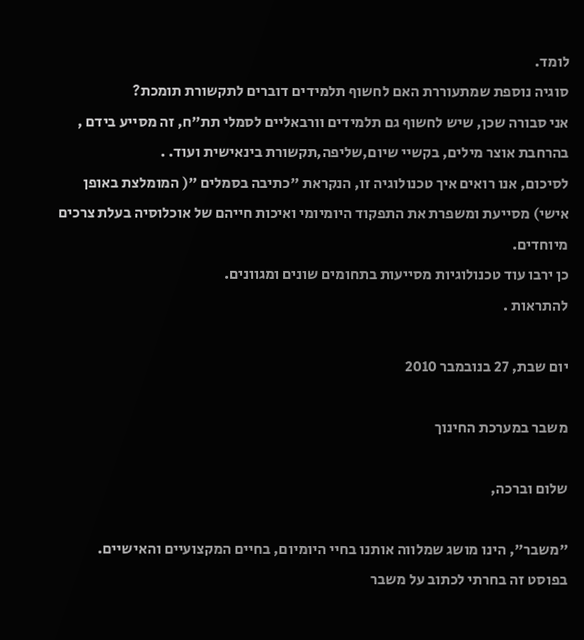לומד.
סוגיה נוספת שמתעוררת האם לחשוף תלמידים דוברים לתקשורת תומכת?
אני סבורה שכן, שיש לחשוף גם תלמידים וורבאליים לסמלי תת"ח, זה מסייע בידם , בהרחבת אוצר מילים, בקשיי שיום,שליפה,תקשורת בינאישית ועוד. .
לסיכום, אנו רואים איך טכנולוגיה זו, הנקראת "כתיבה בסמלים "( המומלצת באופן אישי) מסייעת ומשפרת את התפקוד היומיומי ואיכות חייהם של אוכלוסיה בעלת צרכים מיוחדים.
כן ירבו עוד טכנולוגיות מסייעות בתחומים שונים ומגוונים.
להתראות .

יום שבת, 27 בנובמבר 2010

משבר במערכת החינוך

שלום וברכה,

"משבר", הינו מושג שמלווה אותנו בחיי היומיום, בחיים המקצועיים והאישיים. בפוסט זה בחרתי לכתוב על משבר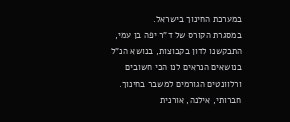במערכת החינוך בישראל.
במסגרת הקורס של ד"ר יפה בן עמי, התבקשנו לדון בקבוצות, בנושא הנ"ל בנושאים הנראים לנו הכי חשובים ורלוונטים הגורמים למשבר בחינוך.
חברותי, אילנה, אורנית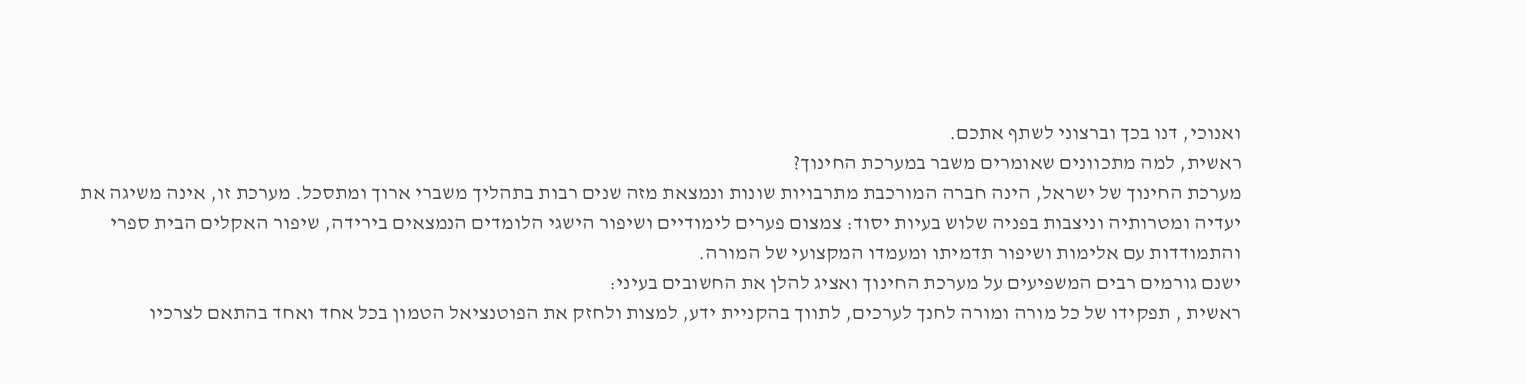ואנוכי, דנו בכך וברצוני לשתף אתכם.
ראשית, למה מתכוונים שאומרים משבר במערכת החינוך?
מערכת החינוך של ישראל, הינה חברה המורכבת מתרבויות שונות ונמצאת מזה שנים רבות בתהליך משברי ארוך ומתסכל. מערכת זו, אינה משיגה את יעדיה ומטרותיה וניצבות בפניה שלוש בעיות יסוד: צמצום פערים לימודיים ושיפור הישגי הלומדים הנמצאים בירידה, שיפור האקלים הבית ספרי והתמודדות עם אלימות ושיפור תדמיתו ומעמדו המקצועי של המורה.
ישנם גורמים רבים המשפיעים על מערכת החינוך ואציג להלן את החשובים בעיני:
ראשית , תפקידו של כל מורה ומורה לחנך לערכים, לתווך בהקניית ידע, למצות ולחזק את הפוטנציאל הטמון בכל אחד ואחד בהתאם לצרכיו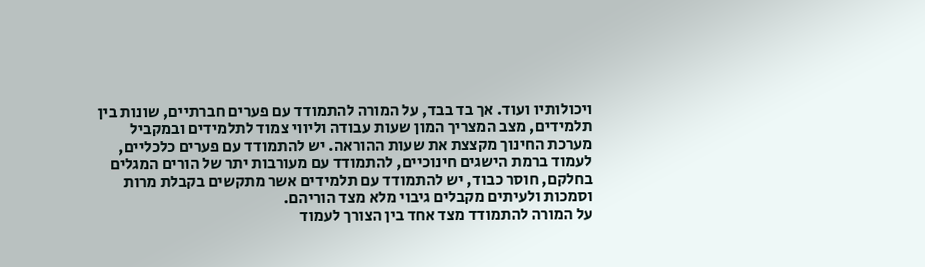ויכולותיו ועוד. אך בד בבד, על המורה להתמודד עם פערים חברתיים, שונות בין תלמידים, מצב המצריך המון שעות עבודה וליווי צמוד לתלמידים ובמקביל מערכת החינוך מקצצת את שעות ההוראה. יש להתמודד עם פערים כלכליים, לעמוד ברמת הישגים חינוכיים, להתמודד עם מעורבות יתר של הורים המגלים בחלקם, חוסר כבוד, יש להתמודד עם תלמידים אשר מתקשים בקבלת מרות וסמכות ולעיתים מקבלים גיבוי מלא מצד הוריהם.
על המורה להתמודד מצד אחד בין הצורך לעמוד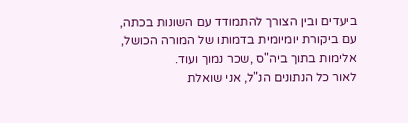ביעדים ובין הצורך להתמודד עם השונות בכתה, עם ביקורת יומיומית בדמותו של המורה הכושל, אלימות בתוך ביה"ס ,שכר נמוך ועוד.
לאור כל הנתונים הנ"ל, אני שואלת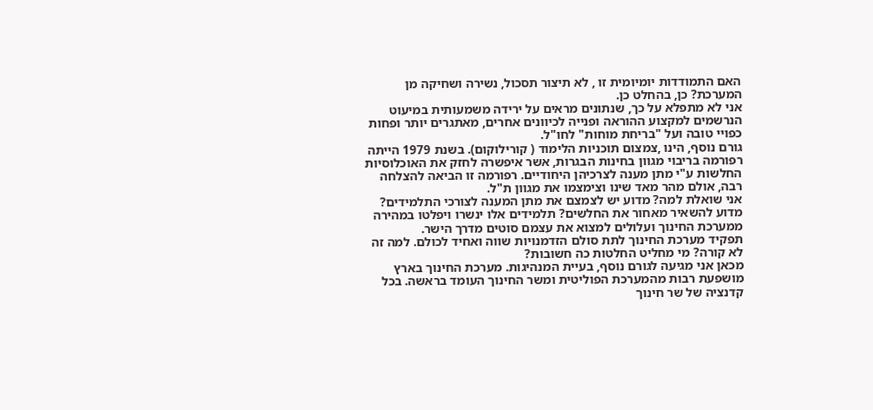האם התמודדות יומיומית זו , לא תיצור תסכול, נשירה ושחיקה מן המערכת? כן, בהחלט כן.
אני לא מתפלא על כך, שנתונים מראים על ירידה משמעותית במיעוט הנרשמים למקצוע ההוראה ופנייה לכיוונים אחרים, מאתגרים יותר ופחות כפויי טובה ועל "בריחת מוחות" לחו"ל.
גורם נוסף, הינו ,צמצום תוכניות הלימוד ( קורילוקום). בשנת 1979 הייתה רפורמה בריבוי מגוון בחינות הבגרות, אשר איפשרה לחזק את האוכלוסיות החלשות ע"י מתן מענה לצרכיהן היחודיים. רפורמה זו הביאה להצלחה רבה, אולם מהר מאד שינו וצימצמו את מגוון ת"ל.
אני שואלת למה? מדוע יש לצמצם את מתן המענה לצורכי התלמידים? מדוע להשאיר מאחור את החלשים? תלמידים אלו ינשרו ויפלטו במהירה ממערכת החינוך ועלולים למצוא את עצמם סוטים מדרך הישר.
תפקיד מערכת החינוך לתת סולם הזדמנויות שווה ואחיד לכולם. למה זה לא קורה? מי מחליט החלטות כה חשובות?
מכאן אני מגיעה לגורם נוסף, בעיית המנהיגות. מערכת החינוך בארץ מושפעת רבות מהמערכת הפוליטית ומשר החינוך העומד בראשה. בכל קדנציה של שר חינוך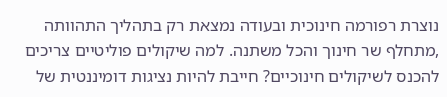נוצרת רפורמה חינוכית ובעודה נמצאת רק בתהליך התהוותה ,מתחלף שר חינוך והכל משתנה. למה שיקולים פוליטיים צריכים להכנס לשיקולים חינוכיים? חייבת להיות נציגות דומיננטית של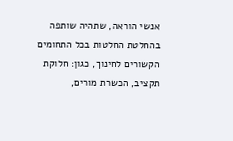אנשי הוראה, שתהיה שותפה בהחלטת החלטות בכל התחומים הקשורים לחינוך, כגון: חלוקת תקציב, הכשרת מורים,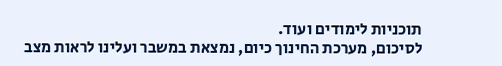תוכניות לימודים ועוד.
לסיכום, מערכת החינוך כיום, נמצאת במשבר ועלינו לראות מצב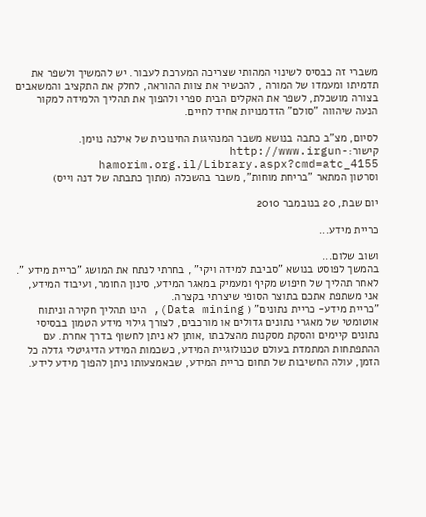משברי זה כבסיס לשינוי המהותי שצריכה המערכת לעבור. יש להמשיך ולשפר את תדמיתו ומעמדו של המורה , להכשיר את צוות ההוראה, לחלק את התקציב והמשאבים בצורה מושכלת, לשפר את האקלים הבית ספרי ולהפוך את תהליך הלמידה למקור הנעה שיהווה "סולם" הזדמנויות אחיד לחיים.

לסיום, מצ"ב כתבה בנושא משבר המנהיגות החינוכית של אילנה נוימן.
קישור:http://www.irgun-hamorim.org.il/Library.aspx?cmd=atc_4155
וסרטון המתאר "בריחת מוחות", משבר בהשכלה (מתוך כתבתה של דנה וייס)

יום שבת, 20 בנובמבר 2010

כריית מידע...

ושוב שלום...
בהמשך לפוסט בנושא "סביבת למידה ויקי" , בחרתי לנתח את המושג "כריית מידע ". לאחר תהליך של חיפוש מקיף ומעמיק במאגר המידע, סינון החומר, ועיבוד המידע, אני משתפת אתכם בתוצר הסופי שיצרתי בקצרה.
"כריית מידע- כריית נתונים" ( Data mining), הינו תהליך חקירה וניתוח אוטומטי של מאגרי נתונים גדולים או מורכבים, לצורך גילוי מידע הטמון בבסיסי נתונים קיימים והסקת מסקנות מהצלבתו ,אותן לא ניתן לחשוף בדרך אחרת. עם ההתפתחות המתמדת בעולם טכנולוגיית המידע, כשכמות המידע הדיגיטלי גדלה כל הזמן, עולה החשיבות של תחום כריית המידע, שבאמצעותו ניתן להפוך מידע לידע.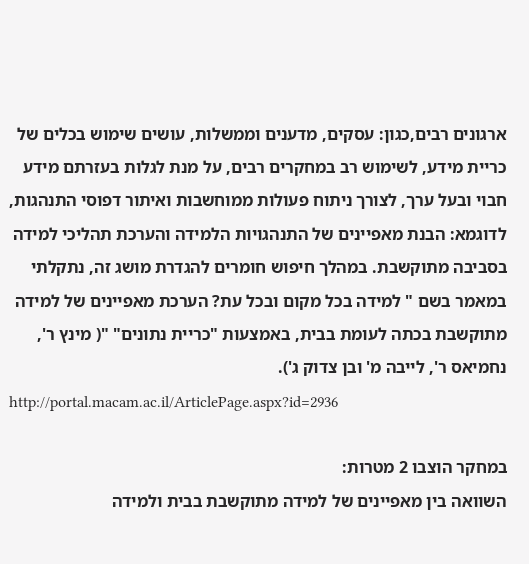ארגונים רבים,כגון: עסקים, מדענים וממשלות, עושים שימוש בכלים של כריית מידע, לשימוש רב במחקרים רבים, על מנת לגלות בעזרתם מידע חבוי ובעל ערך, לצורך ניתוח פעולות ממוחשבות ואיתור דפוסי התנהגות, לדוגמא: הבנת מאפיינים של התנהגויות הלמידה והערכת תהליכי למידה בסביבה מתוקשבת. במהלך חיפוש חומרים להגדרת מושג זה, נתקלתי במאמר בשם " למידה בכל מקום ובכל עת? הערכת מאפיינים של למידה מתוקשבת בכתה לעומת בבית, באמצעות "כריית נתונים" "( מינץ ר', נחמיאס ר', לייבה מ' ובן צדוק ג').
http://portal.macam.ac.il/ArticlePage.aspx?id=2936

במחקר הוצבו 2 מטרות:
השוואה בין מאפיינים של למידה מתוקשבת בבית ולמידה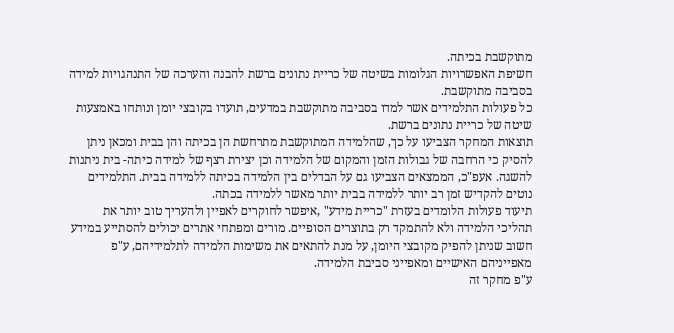מתוקשבת בכיתה.
חשיפת האפשרויות הגלומות בשיטה של כריית נתונים ברשת להבנה והערכה של התנהגויות למידה בסביבה מתוקשבת.
כל פעולות התלמידים אשר למדו בסביבה מתוקשבת במדעים, תועדו בקובצי יומן ונותחו באמצעות שיטה של כריית נתונים ברשת.
תוצאות המחקר הצביעו על כך, שהלמידה המתוקשבת מתרחשת הן בכיתה והן בבית ומכאן ניתן להסיק כי הרחבה של גבולות הזמן והמקום של הלמידה וכן יצירת רצף של למידה כיתה- בית ניתנות להשגה. אעפ"כ, הממצאים הצביעו גם על הבדלים בין הלמידה בכיתה ללמידה בבית. התלמידים נוטים להקדיש זמן רב יותר ללמידה בבית יותר מאשר ללמידה בכתה.
תיעוד פעולות הלומדים בעזרת "כריית מידע" ,איפשר לחוקרים לאפיין ולהעריך טוב יותר את תהליכי הלמידה ולא להתמקד רק בתוצרים הסופיים. מורים ומפתחי אתרים יכולים להסתייע במידע חשוב שניתן להפיק מקובצי היומן, על מנת להתאים את משימות הלמידה לתלמידיהם, ע"פ מאפייניהם האישיים ומאפייני סביבת הלמידה.
ע"פ מחקר זה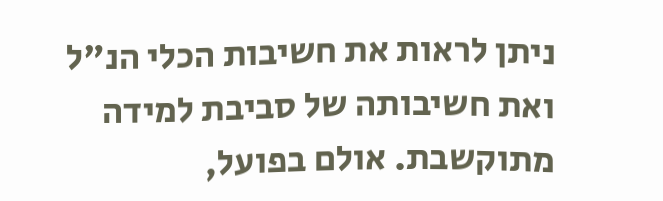ניתן לראות את חשיבות הכלי הנ"ל ואת חשיבותה של סביבת למידה מתוקשבת. אולם בפועל,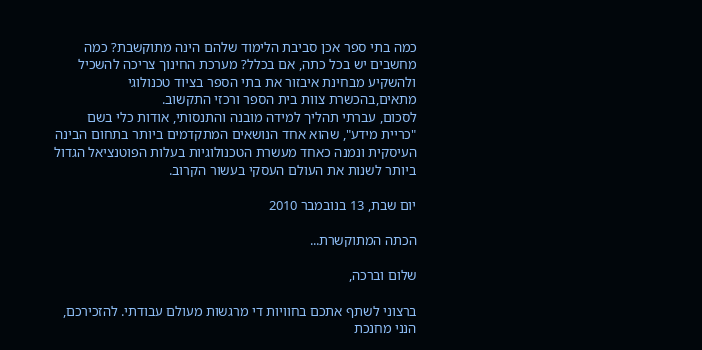כמה בתי ספר אכן סביבת הלימוד שלהם הינה מתוקשבת? כמה מחשבים יש בכל כתה, אם בכלל? מערכת החינוך צריכה להשכיל ולהשקיע מבחינת איבזור את בתי הספר בציוד טכנולוגי מתאים,בהכשרת צוות בית הספר ורכזי התקשוב.
לסכום, עברתי תהליך למידה מובנה והתנסותי, אודות כלי בשם "כריית מידע", שהוא אחד הנושאים המתקדמים ביותר בתחום הבינה העיסקית ונמנה כאחד מעשרת הטכנולוגיות בעלות הפוטנציאל הגדול ביותר לשנות את העולם העסקי בעשור הקרוב.

יום שבת, 13 בנובמבר 2010

הכתה המתוקשרת...

שלום וברכה,

ברצוני לשתף אתכם בחוויות די מרגשות מעולם עבודתי. להזכירכם, הנני מחנכת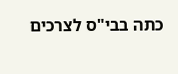כתה בבי"ס לצרכים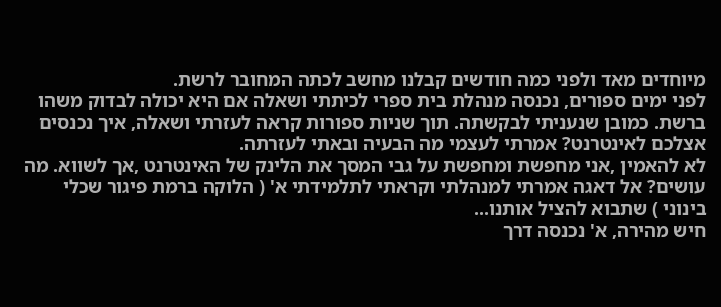מיוחדים מאד ולפני כמה חודשים קבלנו מחשב לכתה המחובר לרשת.
לפני ימים ספורים, נכנסה מנהלת בית ספרי לכיתתי ושאלה אם היא יכולה לבדוק משהו ברשת. כמובן שנעניתי לבקשתה. תוך שניות ספורות קראה לעזרתי ושאלה, איך נכנסים אצלכם לאינטרנט? אמרתי לעצמי מה הבעיה ובאתי לעזרתה.
לא להאמין ,אני מחפשת ומחפשת על גבי המסך את הלינק של האינטרנט ,אך לשווא. מה עושים? אל דאגה אמרתי למנהלתי וקראתי לתלמידתי א' ( הלוקה ברמת פיגור שכלי בינוני ) שתבוא להציל אותנו...
חיש מהירה, א' נכנסה דרך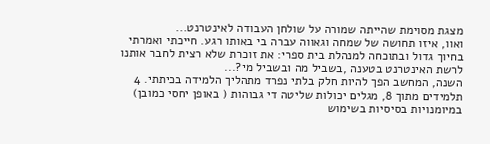מצגת מסוימת שהייתה שמורה על שולחן העבודה לאינטרנט...
ואוו, איזו תחושה של שמחה וגאווה עברה בי באותו רגע. חייכתי ואמרתי בחיוך גדול ובתוכחה למנהלת בית ספרי: את זוכרת שלא רצית לחבר אותנו לרשת האינטרנט בטענה ,בשביל מה ובשביל מי?...
השנה, המחשב הפך להיות חלק בלתי נפרד מתהליך הלמידה בכיתתי. 4 תלמידים מתוך 8, מגלים יכולות שליטה די גבוהות ( באופן יחסי כמובן) במיומנויות בסיסיות בשימוש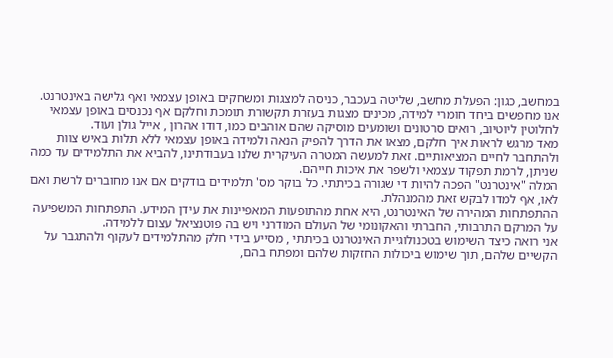במחשב, כגון: הפעלת מחשב, שליטה בעכבר, כניסה למצגות ומשחקים באופן עצמאי ואף גלישה באינטרנט.
אנו מחפשים ביחד חומרי למידה, מכינים מצגות בעזרת תקשורת תומכת וחלקם אף נכנסים באופן עצמאי לחלוטין ליוטיוב, רואים סרטונים ושומעים מוסיקה שהם אוהבים כמו, דודו אהרון , אייל גולן ועוד.
מאד מרגש לראות איך חלקם, מצאו את הדרך להפיק הנאה ולמידה באופן עצמאי ללא תלות באיש צוות ולהתחבר לחיים המציאותיים. זאת למעשה המטרה העיקרית שלנו בעבודתינו, להביא את התלמידים עד כמה שניתן, לרמת תפקוד עצמאי ולשפר את איכות חייהם.
המלה "אינטרנט" הפכה להיות די שגורה בכיתתי. כל בוקר מס' תלמידים בודקים אם אנו מחוברים לרשת ואם לאו, אף למדו לבקש זאת מהמנהלת.
ההתפתחות המהירה של האינטרנט, היא אחת מהתופעות המאפיינות את עידן המידע. התפתחות המשפיעה על המרקם התרבותי, החברתי והאקונומי של העולם המודרני ויש בה פוטנציאל עצום ללמידה.
אני רואה כיצד השימוש בטכנולוגיית האינטרנט בכיתתי , מסייע בידי חלק מהתלמידים לעקוף ולהתגבר על הקשיים שלהם, תוך שימוש ביכולות החזקות שלהם ומפתח בהם,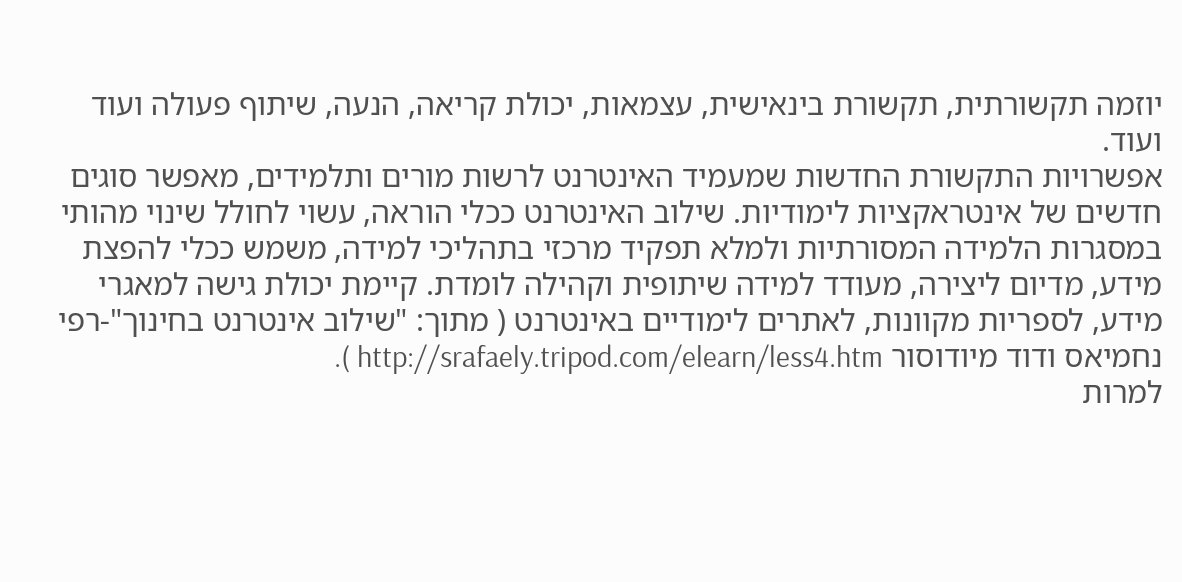יוזמה תקשורתית, תקשורת בינאישית, עצמאות, יכולת קריאה, הנעה, שיתוף פעולה ועוד ועוד.
אפשרויות התקשורת החדשות שמעמיד האינטרנט לרשות מורים ותלמידים, מאפשר סוגים חדשים של אינטראקציות לימודיות. שילוב האינטרנט ככלי הוראה, עשוי לחולל שינוי מהותי במסגרות הלמידה המסורתיות ולמלא תפקיד מרכזי בתהליכי למידה, משמש ככלי להפצת מידע, מדיום ליצירה, מעודד למידה שיתופית וקהילה לומדת. קיימת יכולת גישה למאגרי מידע, לספריות מקוונות, לאתרים לימודיים באינטרנט ( מתוך: "שילוב אינטרנט בחינוך"-רפי נחמיאס ודוד מיודוסור http://srafaely.tripod.com/elearn/less4.htm ).
למרות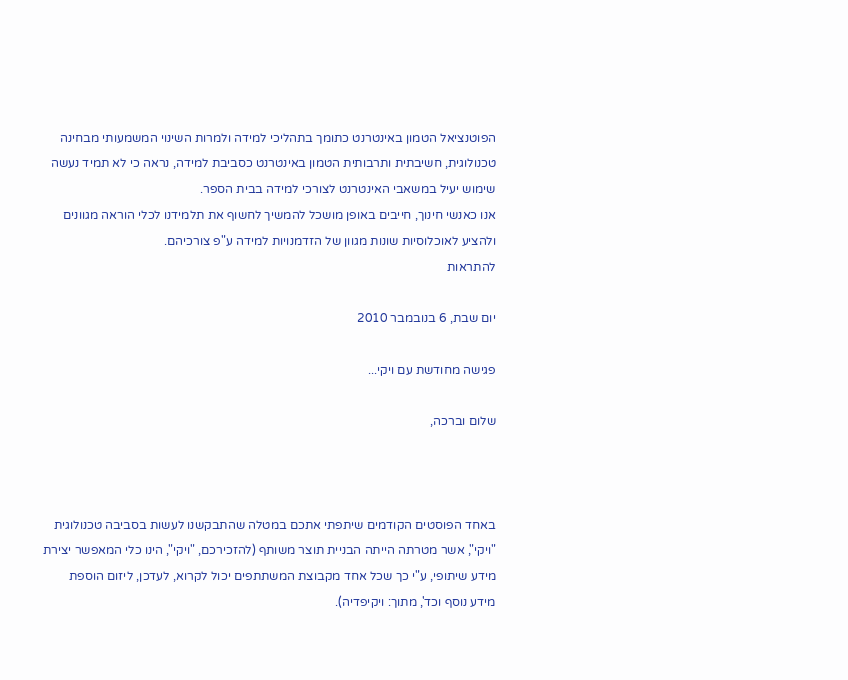הפוטנציאל הטמון באינטרנט כתומך בתהליכי למידה ולמרות השינוי המשמעותי מבחינה טכנולוגית, חשיבתית ותרבותית הטמון באינטרנט כסביבת למידה, נראה כי לא תמיד נעשה שימוש יעיל במשאבי האינטרנט לצורכי למידה בבית הספר.
אנו כאנשי חינוך, חייבים באופן מושכל להמשיך לחשוף את תלמידנו לכלי הוראה מגוונים ולהציע לאוכלוסיות שונות מגוון של הזדמנויות למידה ע"פ צורכיהם.
להתראות

יום שבת, 6 בנובמבר 2010

פגישה מחודשת עם ויקי...

שלום וברכה,



באחד הפוסטים הקודמים שיתפתי אתכם במטלה שהתבקשנו לעשות בסביבה טכנולוגית "ויקי", אשר מטרתה הייתה הבניית תוצר משותף (להזכירכם, "ויקי", הינו כלי המאפשר יצירת מידע שיתופי, ע"י כך שכל אחד מקבוצת המשתתפים יכול לקרוא, לעדכן, ליזום הוספת מידע נוסף וכד', מתוך: ויקיפדיה).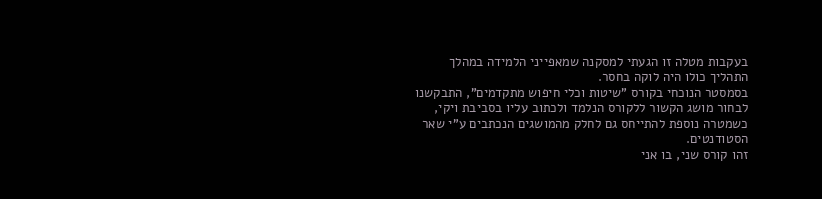בעקבות מטלה זו הגעתי למסקנה שמאפייני הלמידה במהלך התהליך כולו היה לוקה בחסר.
בסמסטר הנוכחי בקורס "שיטות וכלי חיפוש מתקדמים", התבקשנו לבחור מושג הקשור ללקורס הנלמד ולכתוב עליו בסביבת ויקי, כשמטרה נוספת להתייחס גם לחלק מהמושגים הנכתבים ע"י שאר הסטודנטים.
זהו קורס שני, בו אני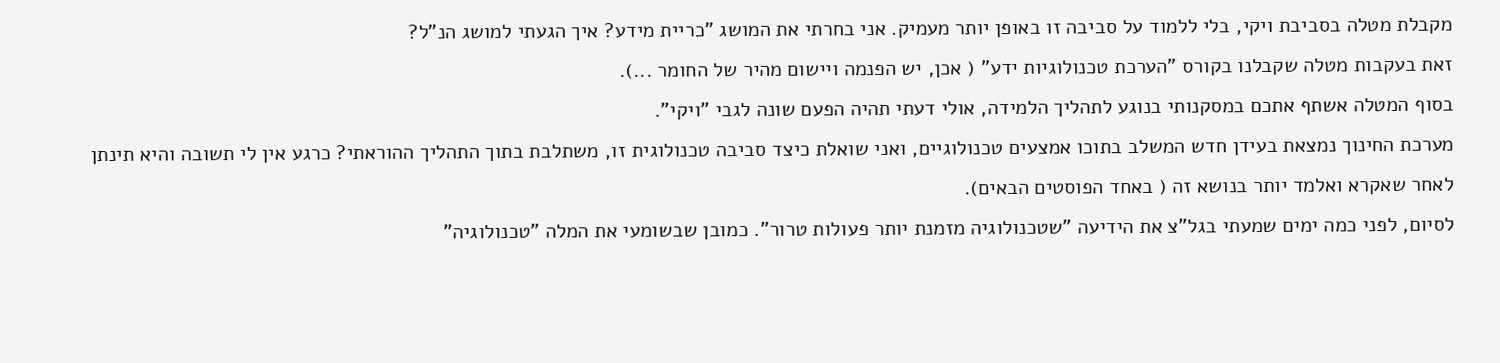מקבלת מטלה בסביבת ויקי, בלי ללמוד על סביבה זו באופן יותר מעמיק. אני בחרתי את המושג "כריית מידע? איך הגעתי למושג הנ"ל?
זאת בעקבות מטלה שקבלנו בקורס "הערכת טכנולוגיות ידע" ( אכן, יש הפנמה ויישום מהיר של החומר ...).
בסוף המטלה אשתף אתכם במסקנותי בנוגע לתהליך הלמידה, אולי דעתי תהיה הפעם שונה לגבי "ויקי".
מערכת החינוך נמצאת בעידן חדש המשלב בתוכו אמצעים טכנולוגיים, ואני שואלת כיצד סביבה טכנולוגית זו, משתלבת בתוך התהליך ההוראתי? כרגע אין לי תשובה והיא תינתן לאחר שאקרא ואלמד יותר בנושא זה ( באחד הפוסטים הבאים).
לסיום, לפני כמה ימים שמעתי בגל"צ את הידיעה "שטכנולוגיה מזמנת יותר פעולות טרור". כמובן שבשומעי את המלה "טכנולוגיה"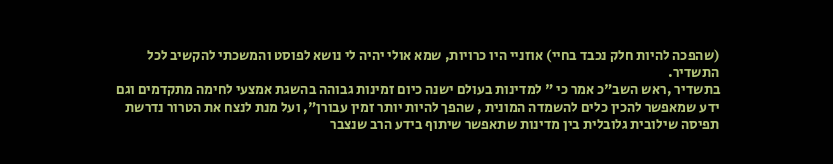(שהפכה להיות חלק נכבד בחיי) אוזניי היו כרויות, שמא אולי יהיה לי נושא לפוסט והמשכתי להקשיב לכל התשדיר.
בתשדיר ,ראש השב"כ אמר כי " למדינות בעולם ישנה כיום זמינות גבוהה בהשגת אמצעי לחימה מתקדמים וגם ידע שמאפשר להכין כלים להשמדה המונית , שהפך להיות יותר זמין עבורן", ועל מנת לנצח את הטרור נדרשת תפיסה שילובית גלובלית בין מדינות שתאפשר שיתוף בידע הרב שנצבר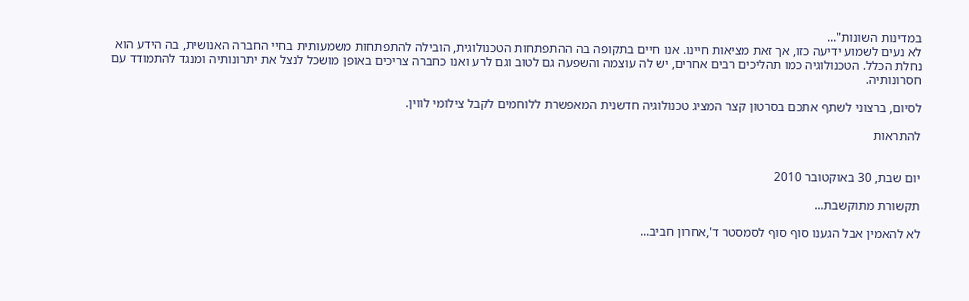במדינות השונות"...
לא נעים לשמוע ידיעה כזו, אך זאת מציאות חיינו. אנו חיים בתקופה בה ההתפתחות הטכנולוגית, הובילה להתפתחות משמעותית בחיי החברה האנושית, בה הידע הוא נחלת הכלל. הטכנולוגיה כמו תהליכים רבים אחרים, יש לה עוצמה והשפעה גם לטוב וגם לרע ואנו כחברה צריכים באופן מושכל לנצל את יתרונותיה ומנגד להתמודד עם חסרונותיה.

לסיום, ברצוני לשתף אתכם בסרטון קצר המציג טכנולוגיה חדשנית המאפשרת ללוחמים לקבל צילומי לווין.

להתראות


יום שבת, 30 באוקטובר 2010

תקשורת מתוקשבת...

לא להאמין אבל הגענו סוף סוף לסמסטר ד',אחרון חביב...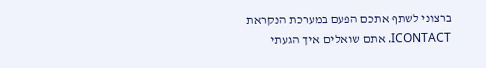ברצוני לשתף אתכם הפעם במערכת הנקראת ICONTACT. אתם שואלים איך הגעתי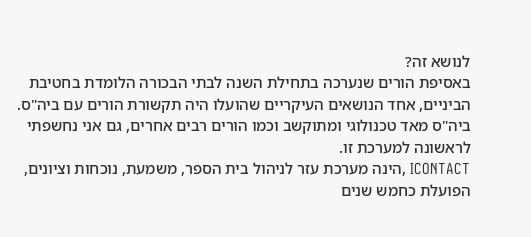לנושא זה?
באסיפת הורים שנערכה בתחילת השנה לבתי הבכורה הלומדת בחטיבת הביניים, אחד הנושאים העיקריים שהועלו היה תקשורת הורים עם ביה"ס. ביה"ס מאד טכנולוגי ומתוקשב וכמו הורים רבים אחרים, גם אני נחשפתי לראשונה למערכת זו.
ICONTACT ,הינה מערכת עזר לניהול בית הספר, משמעת, נוכחות וציונים, הפועלת כחמש שנים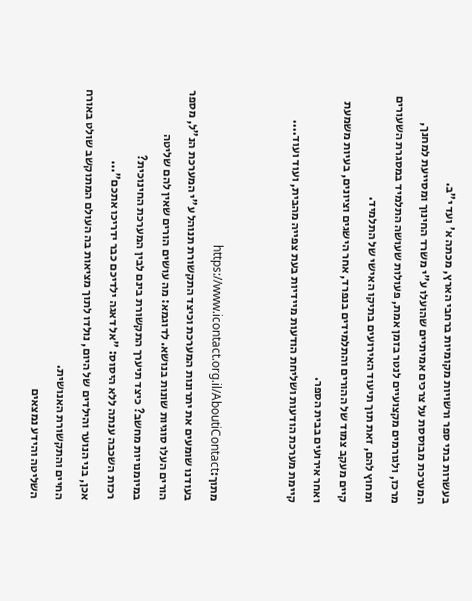בעשרות בתי ספר ורשויות מקומיות ברחבי הארץ, מכתה א' ועד י"ב.
המערכת מבוססת על צרכים אמיתיים שהועלו ע"י משרד החינוך ומסייעת למחנך, מרכז, ולגורמים מקצועיים לנטר בזמן אמת, פעולות שעושה התלמיד במסגרת השעורים ומחוץ להם, זאת תוך תיעוד האירועים בתיקו האישי של התלמיד.
קיים מעקב צמוד של ההורים והתלמידים בנפרד, אחר הישגים וציונים, בעיות משמעת ואחר אירועים בבית הספר.
קיימת מערכת הודעות ושליחת הודעות מיידיות בעת צפייה מהבית, ועוד ועוד....


מתוך:https://www.icontact.org.il/AboutiContact
בעודנו שומעים את יתרונות המערכת וכיצד התקשורת תנוהל ע"י המערכת הנ"ל, מספר הורים העלו סוגיות שונות בנושא. לדוגמא: מה עושים הורים שאין להם שליטה במיומנויות מחשב? כיצד תיערך התקשורת בינם לבין המערכת החינוכית?
רכזת השכבה ענתה ללא היסוס: "אל דאגה ילדיכם כבר ידריכו אתכם"...
אכן, בני הנוער והילדים של היום, נולדו לתוך מציאות בה העולם המתוקשב שולט באורח החיים והתקשורת האנושית.
השליטה והידע נמצאים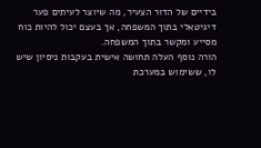בידיים של הדור הצעיר, מה שיוצר לעיתים פער דיגיטאלי בתוך המשפחה, אך בעצם יכול להיות כוח מסייע ומקשר בתוך המשפחה.
הורה נוסף העלה תחושה אישית בעקבות ניסיון שיש לו, ששימוש במערכת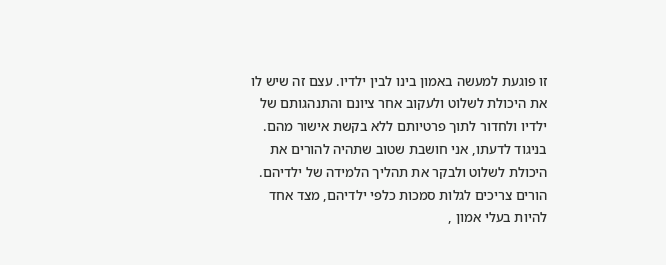זו פוגעת למעשה באמון בינו לבין ילדיו. עצם זה שיש לו את היכולת לשלוט ולעקוב אחר ציונם והתנהגותם של ילדיו ולחדור לתוך פרטיותם ללא בקשת אישור מהם.
בניגוד לדעתו, אני חושבת שטוב שתהיה להורים את היכולת לשלוט ולבקר את תהליך הלמידה של ילדיהם. הורים צריכים לגלות סמכות כלפי ילדיהם, מצד אחד להיות בעלי אמון ,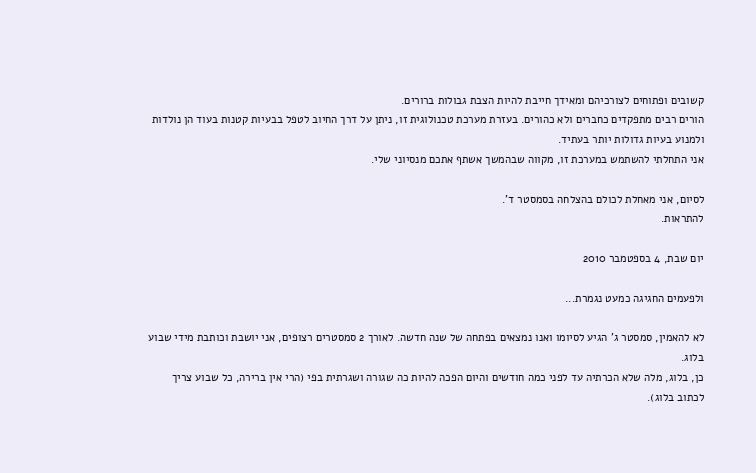קשובים ופתוחים לצורכיהם ומאידך חייבת להיות הצבת גבולות ברורים.
הורים רבים מתפקדים כחברים ולא כהורים. בעזרת מערכת טכנולוגית זו, ניתן על דרך החיוב לטפל בבעיות קטנות בעוד הן נולדות ולמנוע בעיות גדולות יותר בעתיד.
אני התחלתי להשתמש במערכת זו, מקווה שבהמשך אשתף אתכם מנסיוני שלי.

לסיום, אני מאחלת לכולם בהצלחה בסמסטר ד'.
להתראות.

יום שבת, 4 בספטמבר 2010

ולפעמים החגיגה כמעט נגמרת...

לא להאמין, סמסטר ג' הגיע לסיומו ואנו נמצאים בפתחה של שנה חדשה. לאורך 2 סמסטרים רצופים, אני יושבת וכותבת מידי שבוע בלוג.
כן, בלוג, מלה שלא הכרתיה עד לפני כמה חודשים והיום הפכה להיות כה שגורה ושגרתית בפי (הרי אין ברירה, כל שבוע צריך לכתוב בלוג).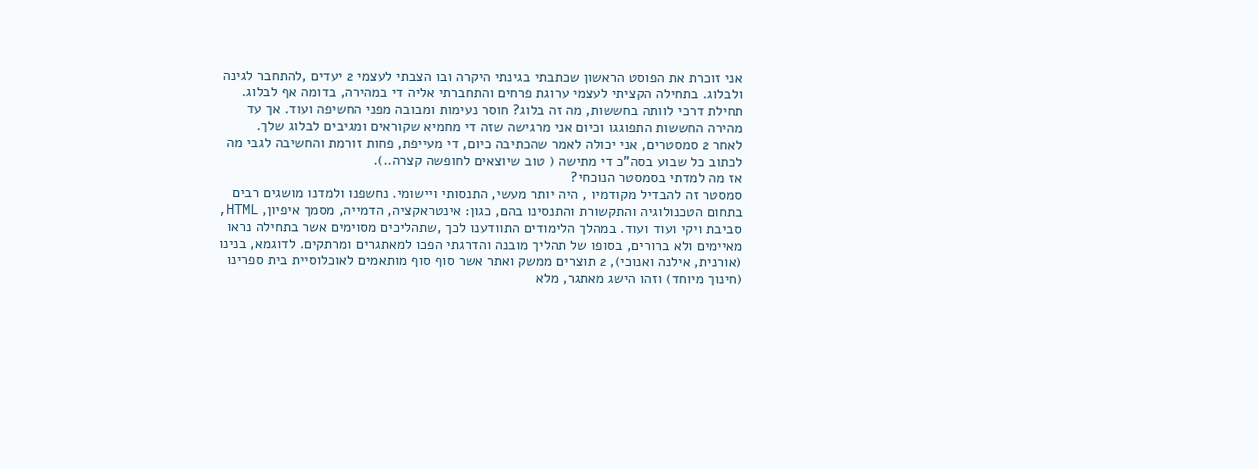אני זוכרת את הפוסט הראשון שכתבתי בגינתי היקרה ובו הצבתי לעצמי 2 יעדים ,להתחבר לגינה ולבלוג. בתחילה הקציתי לעצמי ערוגת פרחים והתחברתי אליה די במהירה, בדומה אף לבלוג. תחילת דרכי לוותה בחששות, מה זה בלוג? חוסר נעימות ומבובה מפני החשיפה ועוד. אך עד מהירה החששות התפוגגו וכיום אני מרגישה שזה די מחמיא שקוראים ומגיבים לבלוג שלך.
לאחר 2 סמסטרים, אני יכולה לאמר שהכתיבה כיום, די מעייפת, פחות זורמת והחשיבה לגבי מה לכתוב כל שבוע בסה"כ די מתישה ( טוב שיוצאים לחופשה קצרה..).
אז מה למדתי בסמסטר הנוכחי?
סמסטר זה להבדיל מקודמיו , היה יותר מעשי, התנסותי ויישומי. נחשפנו ולמדנו מושגים רבים בתחום הטכנולוגיה והתקשורת והתנסינו בהם, כגון: אינטראקציה, הדמייה, מסמך איפיון, HTML, סביבת ויקי ועוד ועוד. במהלך הלימודים התוודענו לכך ,שתהליכים מסוימים אשר בתחילה נראו מאיימים ולא ברורים, בסופו של תהליך מובנה והדרגתי הפכו למאתגרים ומרתקים. לדוגמא, בנינו (אורנית, אילנה ואנוכי), 2 תוצרים ממשק ואתר אשר סוף סוף מותאמים לאוכלוסיית בית ספרינו (חינוך מיוחד) וזהו הישג מאתגר, מלא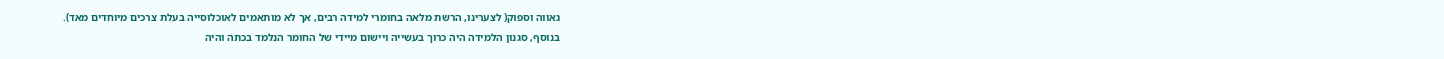גאווה וספוק( לצערינו, הרשת מלאה בחומרי למידה רבים, אך לא מותאמים לאוכלוסייה בעלת צרכים מיוחדים מאד).
בנוסף, סגנון הלמידה היה כרוך בעשייה ויישום מיידי של החומר הנלמד בכתה והיה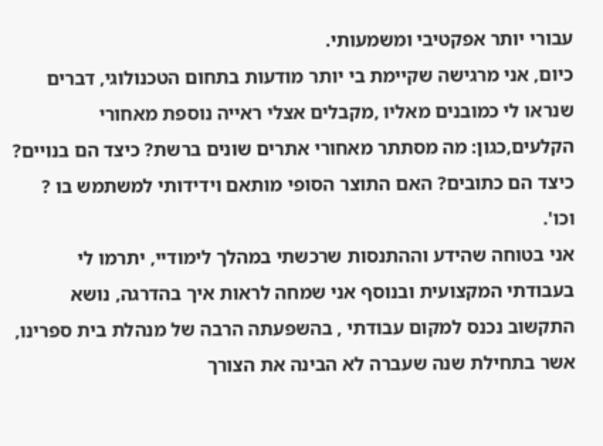עבורי יותר אפקטיבי ומשמעותי.
כיום, אני מרגישה שקיימת בי יותר מודעות בתחום הטכנולוגי, דברים שנראו לי כמובנים מאליו ,מקבלים אצלי ראייה נוספת מאחורי הקלעים,כגון: מה מסתתר מאחורי אתרים שונים ברשת? כיצד הם בנויים? כיצד הם כתובים? האם התוצר הסופי מותאם וידידותי למשתמש בו ? וכו'.
אני בטוחה שהידע וההתנסות שרכשתי במהלך לימודיי, יתרמו לי בעבודתי המקצועית ובנוסף אני שמחה לראות איך בהדרגה, נושא התקשוב נכנס למקום עבודתי , בהשפעתה הרבה של מנהלת בית ספרינו, אשר בתחילת שנה שעברה לא הבינה את הצורך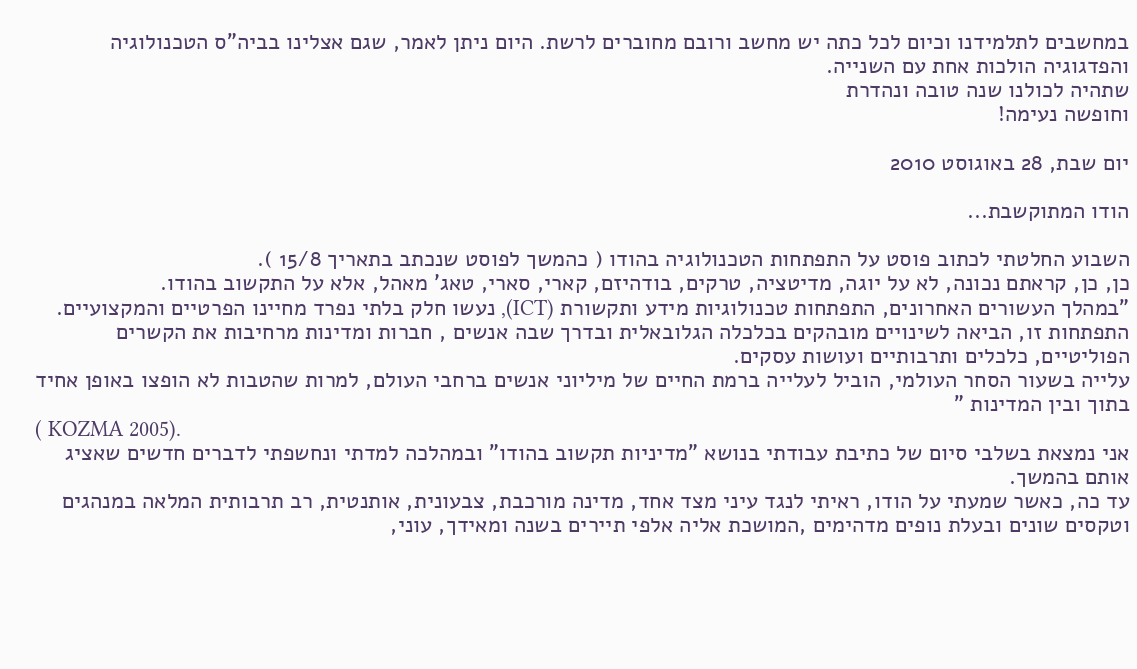במחשבים לתלמידנו וכיום לכל כתה יש מחשב ורובם מחוברים לרשת. היום ניתן לאמר, שגם אצלינו בביה"ס הטכנולוגיה והפדגוגיה הולכות אחת עם השנייה.
שתהיה לכולנו שנה טובה ונהדרת
וחופשה נעימה!

יום שבת, 28 באוגוסט 2010

הודו המתוקשבת...

השבוע החלטתי לכתוב פוסט על התפתחות הטכנולוגיה בהודו ( כהמשך לפוסט שנכתב בתאריך 15/8 ).
כן, כן, קראתם נכונה, לא על יוגה, מדיטציה, טרקים, בודהיזם, קארי, סארי, טאג' מאהל, אלא על התקשוב בהודו.
"במהלך העשורים האחרונים, התפתחות טכנולוגיות מידע ותקשורת (ICT), נעשו חלק בלתי נפרד מחיינו הפרטיים והמקצועיים. התפתחות זו, הביאה לשינויים מובהקים בכלכלה הגלובאלית ובדרך שבה אנשים , חברות ומדינות מרחיבות את הקשרים הפוליטיים, כלכלים ותרבותיים ועושות עסקים.
עלייה בשעור הסחר העולמי, הוביל לעלייה ברמת החיים של מיליוני אנשים ברחבי העולם, למרות שהטבות לא הופצו באופן אחיד בתוך ובין המדינות "
( KOZMA 2005).
אני נמצאת בשלבי סיום של כתיבת עבודתי בנושא "מדיניות תקשוב בהודו" ובמהלכה למדתי ונחשפתי לדברים חדשים שאציג אותם בהמשך.
עד כה, כאשר שמעתי על הודו, ראיתי לנגד עיני מצד אחד, מדינה מורכבת, צבעונית, אותנטית, רב תרבותית המלאה במנהגים וטקסים שונים ובעלת נופים מדהימים ,המושכת אליה אלפי תיירים בשנה ומאידך, עוני,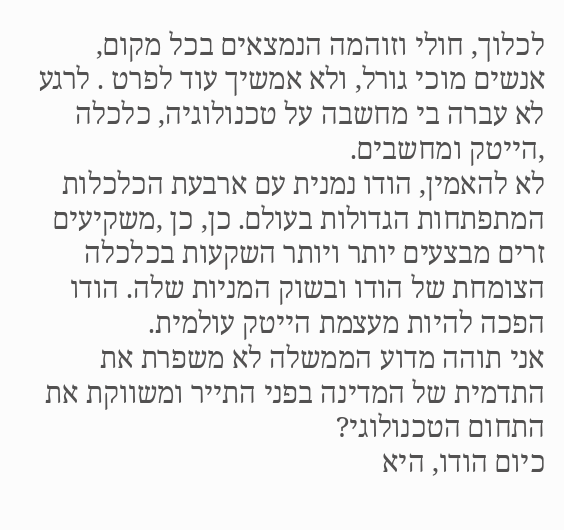לכלוך, חולי וזוהמה הנמצאים בכל מקום, אנשים מוכי גורל, ולא אמשיך עוד לפרט . לרגע לא עברה בי מחשבה על טכנולוגיה, כלכלה ,הייטק ומחשבים.
לא להאמין, הודו נמנית עם ארבעת הכלכלות המתפתחות הגדולות בעולם. כן, כן ,משקיעים זרים מבצעים יותר ויותר השקעות בכלכלה הצומחת של הודו ובשוק המניות שלה. הודו הפכה להיות מעצמת הייטק עולמית.
אני תוהה מדוע הממשלה לא משפרת את התדמית של המדינה בפני התייר ומשווקת את התחום הטכנולוגי?
כיום הודו, היא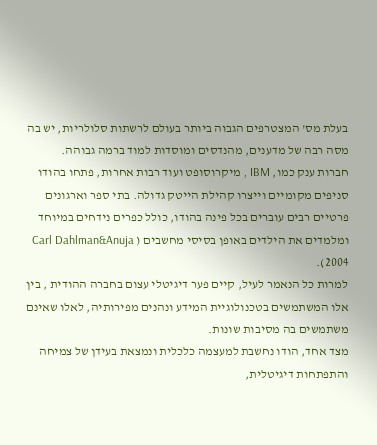בעלת מס' המצטרפים הגבוה ביותר בעולם לרשתות סלולריות, יש בה מסה רבה של מדענים, מהנדסים ומוסדות למוד ברמה גבוהה.
חברות ענק כמו, IBM , מיקרוסופט ועוד רבות אחרות, פתחו בהודו סניפים מקומיים וייצרו קהילת הייטק גדולה. בתי ספר וארגונים פרטיים רבים עוברים בכל פינה בהודו, כולל כפרים נידחים במיוחד ומלמדים את הילדים באופן בסיסי מחשבים ( Carl Dahlman&Anuja 2004).
למרות כל הנאמר לעיל, קיים פער דיגיטלי עצום בחברה ההודית , בין אלו המשתמשים בטכנולוגיית המידע ונהנים מפירותיה, לאלו שאינם משתמשים בה מסיבות שונות.
מצד אחד, הודו נחשבת למעצמה כלכלית ונמצאת בעידן של צמיחה והתפתחות דיגיטלית,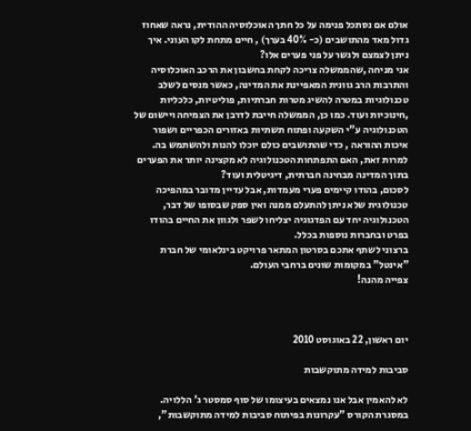אולם אם נסתכל פנימה על כל חתך האוכלוסיה ההודית, נראה שאחוז גדול מאד מהתושבים (כ- 40% בערך) , חיים מתחת לקו העוני. איך ניתן לצמצם ולגשר על פני פערים אלו?
אני מניחה ,שהממשלה צריכה לקחת בחשבון את הרכב האוכלוסיה והתרבות הרב גוונית המאפיינת את המדינה, כאשר מנסים לשלב טכנולוגיות במטרה להשיג מטרות חברתיות, פוליטיות, כלכליות ,חינוכיות ועוד. כמו כן, הממשלה חייבת לדרבן את הצמיחה ויישום של הטכנולוגיה ע"י השקעה ופתוח תשתיות באזורים הכפריים ושפור איכות ההוראה , כדי שהתושבים כולם יוכלו להנות ולהשתמש בה.
למרות זאת, האם התפתחות הטכנולוגיה לא מקצינה יותר את הפערים בתוך המדינה מבחינה חברתית, דיגיטלית ועוד?
לסכום, בהודו קיימים פערי מעמדות, אבל עדיין מדובר במהפיכה טכנולוגית שלא ניתן להתעלם ממנה ואין ספק שבסופו של דבר, הטכנולוגיה יחד עם הפדגוגיה יצליחו לשפר ולגוון את החיים בהודו בפרט ובחברות נוספות בכלל.
ברצוני לשתף אתכם בסרטון המתאר פרויקט בינלאומי של חברת "אינטל" במקומות שונים ברחבי העולם.
צפייה מהנה!



יום ראשון, 22 באוגוסט 2010

סביבות למידה מתוקשבות

לא להאמין אבל אנו נמצאים בעיצומו של סוף סמסטר ג' הללויה. במסגרת הקורס "עקרונות בפיתוח סביבות למידה מתוקשבות",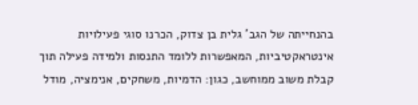בהנחייתה של הגב' גלית בן צדוק, הכרנו סוגי פעילויות אינטראקטיביות, המאפשרות ללומד התנסות ולמידה פעילה תוך קבלת משוב ממוחשב, כגון: הדמיות, משחקים, אנימציה, מודל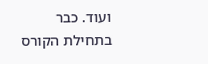ועוד. כבר בתחילת הקורס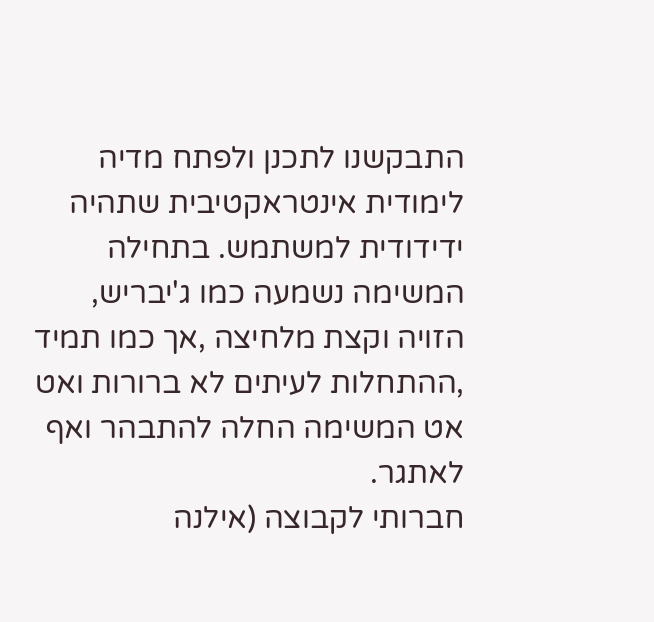התבקשנו לתכנן ולפתח מדיה לימודית אינטראקטיבית שתהיה ידידודית למשתמש. בתחילה המשימה נשמעה כמו ג'יבריש, הזויה וקצת מלחיצה ,אך כמו תמיד ,ההתחלות לעיתים לא ברורות ואט אט המשימה החלה להתבהר ואף לאתגר.
חברותי לקבוצה (אילנה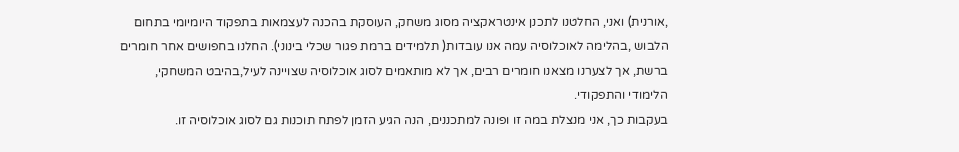,אורנית) ואני, החלטנו לתכנן אינטראקציה מסוג משחק, העוסקת בהכנה לעצמאות בתפקוד היומיומי בתחום הלבוש ,בהלימה לאוכלוסיה עמה אנו עובדות( תלמידים ברמת פגור שכלי בינוני). החלנו בחפושים אחר חומרים ברשת, אך לצערנו מצאנו חומרים רבים, אך לא מותאמים לסוג אוכלוסיה שצויינה לעיל,בהיבט המשחקי, הלימודי והתפקודי.
בעקבות כך, אני מנצלת במה זו ופונה למתכננים, הנה הגיע הזמן לפתח תוכנות גם לסוג אוכלוסיה זו.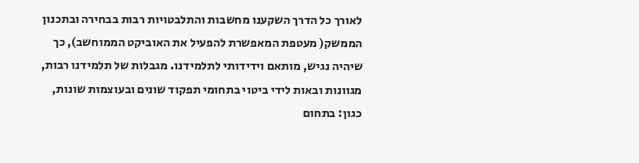לאורך כל הדרך השקענו מחשבות והתלבטויות רבות בבחירה ובתכנון הממשק( מעטפת המאפשרת להפעיל את האוביקט הממוחשב), כך שיהיה נגיש, מותאם וידידותי לתלמידנו. מגבלות של תלמידנו רבות, מגוונות ובאות לידי ביטוי בתחומי תפקוד שונים ובעוצמות שונות, כגון: בתחום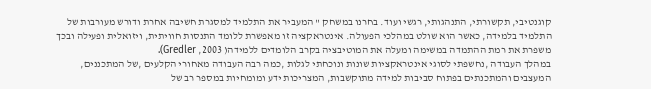קוגנטיבי, תקשורתי, התנהגותי, רגשי ועוד. בחרנו במשחק " המעביר את התלמיד למסגרת חשיבה אחרת ודורש מעורבות של התלמיד בלמידה, כאשר הוא שולט במהלכי הפעולה. אינטראקציה זו מאפשרת ללומד התנסות חוויתית, ויזואלית ופעילה ובכך משפרת את רמת ההתמדה במשימה ומעלה את המוטיבציה בקרב הלומדים ללמידה( 2003, Gredler).
במהלך העבודה ,נחשפתי לסוגי אינטראקציות שונות ונוכחתי לגלות ,כמה רבה העבודה מאחורי הקלעים ,של המתכננים, המעצבים והמתכנתים בפתוח סביבות למידה מתוקשבות, המצריכות ידע ומומחיות במספר רב של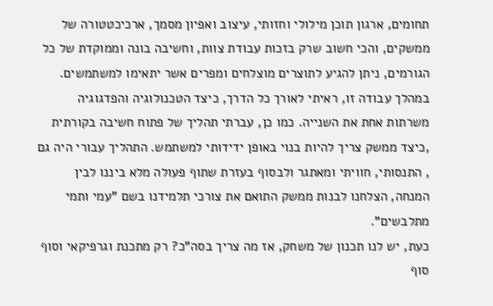תחומים, ארגון תוכן מילולי וחזותי, עיצוב ואפיון מסמך, ארכיכטטורה של ממשקים, והכי חשוב שרק בזכות עבודת צוות, וחשיבה בונה וממוקדת של כל הגורמים, ניתן להגיע לתוצרים מוצלחים ומפרים אשר יתאימו למשתמשים.
במהלך עבודה זו, ראיתי לאורך כל הדרך, כיצד הטכנולוגיה והפדגוגיה משרתות אחת את השנייה. כמו כן, עברתי תהליך של פתוח חשיבה בקורתית ,כיצד ממשק צריך להיות בנוי באופן ידידותי למשתמש. התהליך עבורי היה גם , התנסותי, חוויתי ומאתגר ולבסוף בעזרת שתוף פעולה מלא ביננו לבין המנחה, הצלחנו לבנות ממשק התואם את צורכי תלמידנו בשם "עמי ותמי מתלבשים".
כעת, יש לנו תכנון של משחק, אז מה צריך בסה"כ? רק מתכנת וגרפיקאי וסוף סוף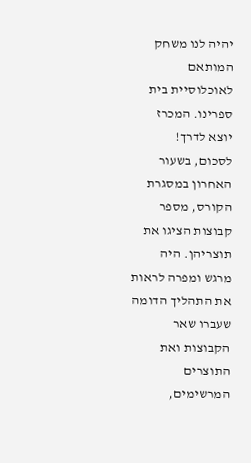יהיה לנו משחק המותאם לאוכלוסיית בית ספרינו. המכרז יוצא לדרך!
לסכום, בשעור האחרון במסגרת הקורס, מספר קבוצות הציגו את תוצריהן. היה מרגש ומפרה לראות את התהליך הדומה שעברו שאר הקבוצות ואת התוצרים המרשימים,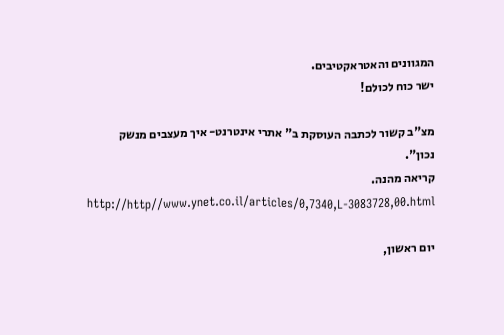המגוונים והאטראקטיבים.
ישר כוח לכולם!

מצ"ב קשור לכתבה העוסקת ב" אתרי אינטרנט- איך מעצבים מנשק נכון".
קריאה מהנה.
http://http//www.ynet.co.il/articles/0,7340,L-3083728,00.html

יום ראשון,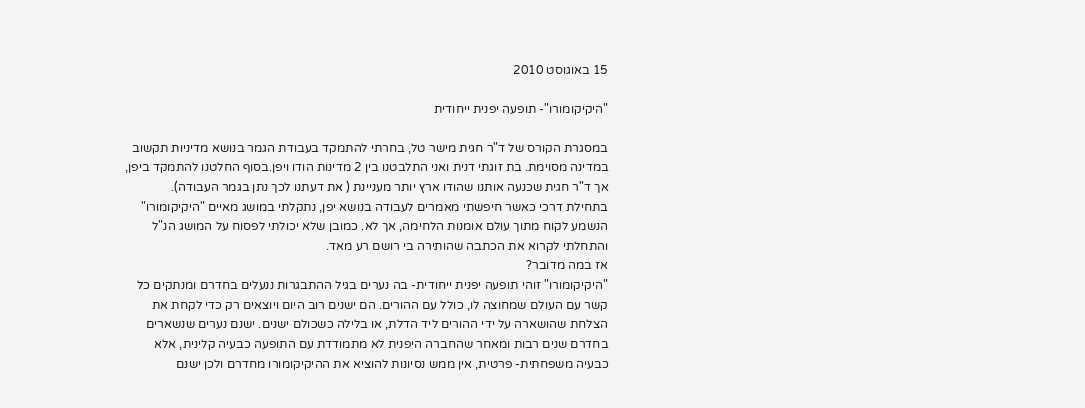15 באוגוסט 2010

"היקיקומורו"- תופעה יפנית ייחודית

במסגרת הקורס של ד"ר חגית מישר טל, בחרתי להתמקד בעבודת הגמר בנושא מדיניות תקשוב במדינה מסוימת. בת זוגתי דנית ואני התלבטנו בין 2 מדינות הודו ויפן.בסוף החלטנו להתמקד ביפן, אך ד"ר חגית שכנעה אותנו שהודו ארץ יותר מעניינת ( את דעתנו לכך נתן בגמר העבודה).
בתחילת דרכי כאשר חיפשתי מאמרים לעבודה בנושא יפן, נתקלתי במושג מאיים "היקיקומורו" הנשמע לקוח מתוך עולם אומנות הלחימה, אך לא. כמובן שלא יכולתי לפסוח על המושג הנ"ל והתחלתי לקרוא את הכתבה שהותירה בי רושם רע מאד.
אז במה מדובר?
"היקיקומורו" זוהי תופעה יפנית ייחודית- בה נערים בגיל ההתבגרות ננעלים בחדרם ומנתקים כל קשר עם העולם שמחוצה לו, כולל עם ההורים. הם ישנים רוב היום ויוצאים רק כדי לקחת את הצלחת שהושארה על ידי ההורים ליד הדלת, או בלילה כשכולם ישנים. ישנם נערים שנשארים בחדרם שנים רבות ומאחר שהחברה היפנית לא מתמודדת עם התופעה כבעיה קלינית, אלא כבעיה משפחתית- פרטית, אין ממש נסיונות להוציא את ההיקיקומורו מחדרם ולכן ישנם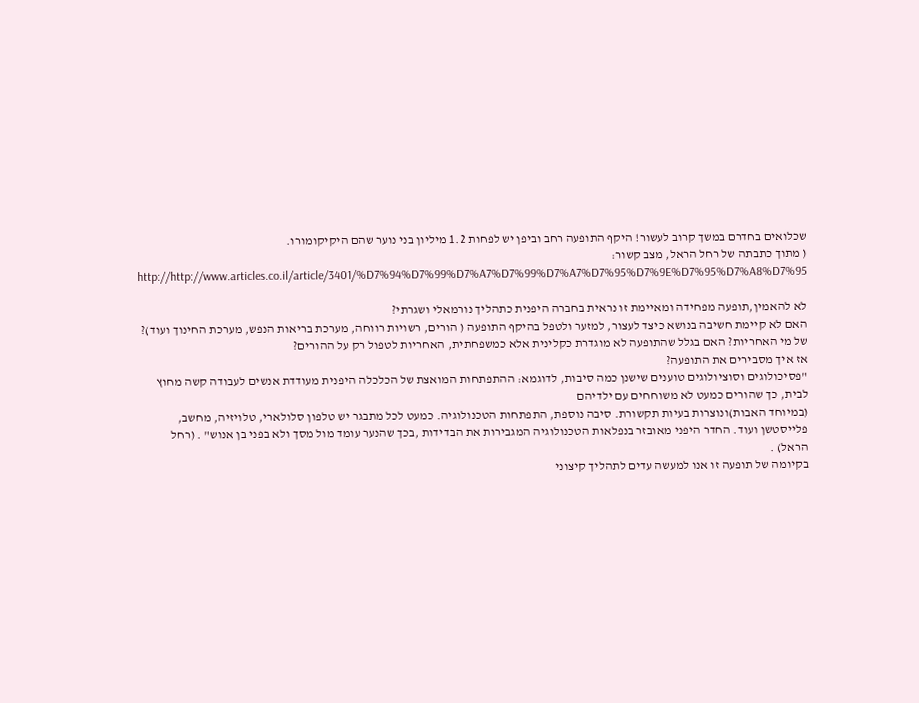שכלואים בחדרם במשך קרוב לעשור! היקף התופעה רחב וביפן יש לפחות 1.2 מיליון בני נוער שהם היקיקומורו.
( מתוך כתבתה של רחל הראל, מצב קשור:
http://http://www.articles.co.il/article/3401/%D7%94%D7%99%D7%A7%D7%99%D7%A7%D7%95%D7%9E%D7%95%D7%A8%D7%95

לא להאמין,תופעה מפחידה ומאיימת זו נראית בחברה היפנית כתהליך נורמאלי ושגרתי?
האם לא קיימת חשיבה בנושא כיצד לעצור, למזער ולטפל בהיקף התופעה ( הורים, רשויות רווחה, מערכת בריאות הנפש, מערכת החינוך ועוד)? של מי האחריות? האם בגלל שהתופעה לא מוגדרת כקלינית אלא כמשפחתית, האחריות לטפול רק על ההורים?
אז איך מסבירים את התופעה?
"פסיכולוגים וסוציולוגים טוענים שישנן כמה סיבות, לדוגמא: ההתפתחות המואצת של הכלכלה היפנית מעודדת אנשים לעבודה קשה מחוץ לבית, כך שהורים כמעט לא משוחחים עם ילדיהם
(במיוחד האבות)ונוצרות בעיות תקשורת. סיבה נוספת, התפתחות הטכנולוגיה. כמעט לכל מתבגר יש טלפון סלולארי, טלויזיה, מחשב, פלייסטשן ועוד. החדר היפני מאובזר בנפלאות הטכנולוגיה המגבירות את הבדידות ,בכך שהנער עומד מול מסך ולא בפני בן אנוש" . (רחל הראל) .
בקיומה של תופעה זו אנו למעשה עדים לתהליך קיצוני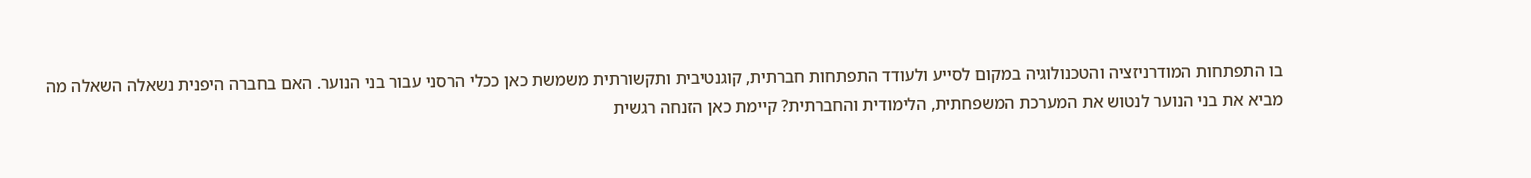בו התפתחות המודרניזציה והטכנולוגיה במקום לסייע ולעודד התפתחות חברתית, קוגנטיבית ותקשורתית משמשת כאן ככלי הרסני עבור בני הנוער. האם בחברה היפנית נשאלה השאלה מה מביא את בני הנוער לנטוש את המערכת המשפחתית, הלימודית והחברתית? קיימת כאן הזנחה רגשית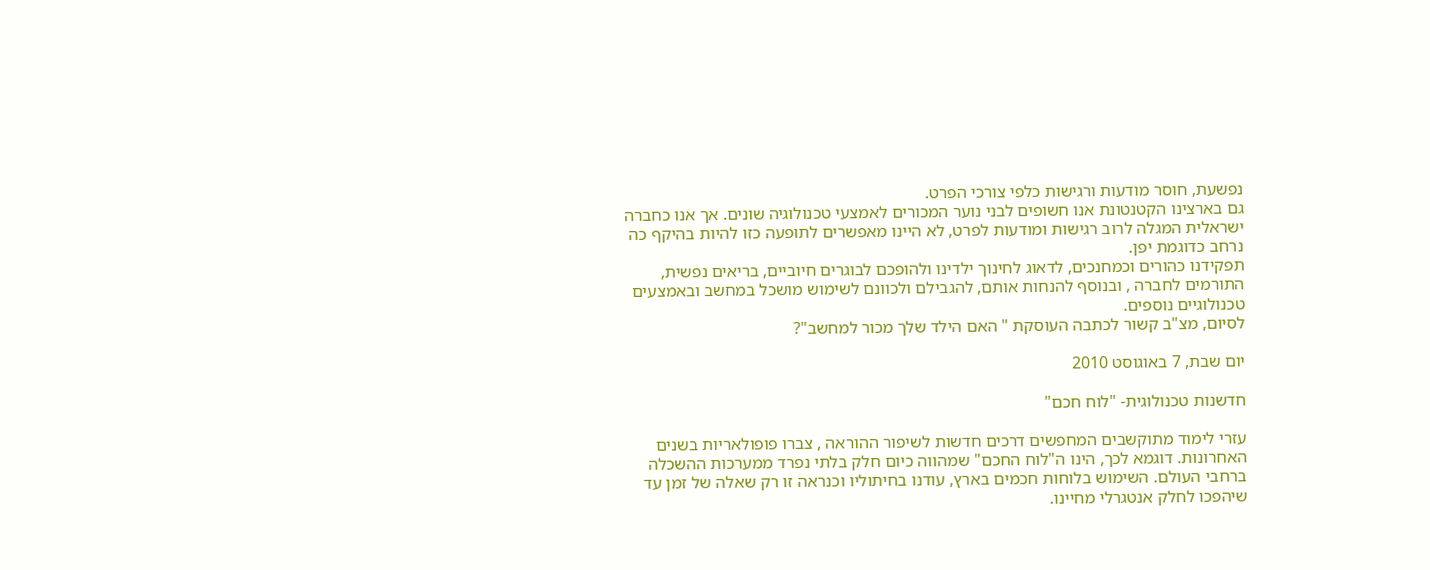נפשעת, חוסר מודעות ורגישות כלפי צורכי הפרט.
גם בארצינו הקטנטונת אנו חשופים לבני נוער המכורים לאמצעי טכנולוגיה שונים. אך אנו כחברה ישראלית המגלה לרוב רגישות ומודעות לפרט, לא היינו מאפשרים לתופעה כזו להיות בהיקף כה נרחב כדוגמת יפן.
תפקידנו כהורים וכמחנכים, לדאוג לחינוך ילדינו ולהופכם לבוגרים חיוביים, בריאים נפשית, התורמים לחברה , ובנוסף להנחות אותם, להגבילם ולכוונם לשימוש מושכל במחשב ובאמצעים טכנולוגיים נוספים.
לסיום, מצ"ב קשור לכתבה העוסקת " האם הילד שלך מכור למחשב"?

יום שבת, 7 באוגוסט 2010

חדשנות טכנולוגית- "לוח חכם"

עזרי לימוד מתוקשבים המחפשים דרכים חדשות לשיפור ההוראה , צברו פופולאריות בשנים האחרונות. דוגמא לכך, הינו ה"לוח החכם" שמהווה כיום חלק בלתי נפרד ממערכות ההשכלה ברחבי העולם. השימוש בלוחות חכמים בארץ, עודנו בחיתוליו וכנראה זו רק שאלה של זמן עד שיהפכו לחלק אנטגרלי מחיינו.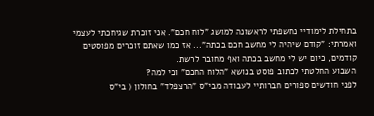בתחילת לימודיי נחשפתי לראשונה למושג "לוח חכם". אני זוכרת שגיחכתי לעצמי ואמרתי: "קודם שיהיה לי מחשב חכם בכתה"... אז כמו שאתם זוכרים מפוסטים קודמים, כיום יש לי מחשב בכתה ואף מחובר לרשת.
השבוע החלטתי לכתוב פוסט בנושא "הלוח החכם" וכי למה?
לפני חודשים ספורים חברותיי לעבודה מבי"ס "הרצפלד" בחולון ( בי"ס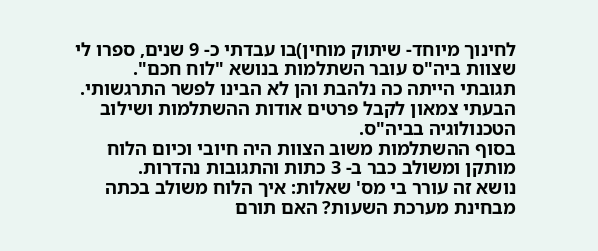לחינוך מיוחד- שיתוק מוחין)בו עבדתי כ- 9 שנים, ספרו לי שצוות ביה"ס עובר השתלמות בנושא "לוח חכם".
תגובתי הייתה כה נלהבת והן לא הבינו לפשר התרגשותי. הבעתי צמאון לקבל פרטים אודות ההשתלמות ושילוב הטכנולוגיה בביה"ס.
בסוף ההשתלמות משוב הצוות היה חיובי וכיום הלוח מותקן ומשולב כבר ב- 3 כתות והתגובות נהדרות.
נושא זה עורר בי מס' שאלות: איך הלוח משולב בכתה מבחינת מערכת השעות? האם תורם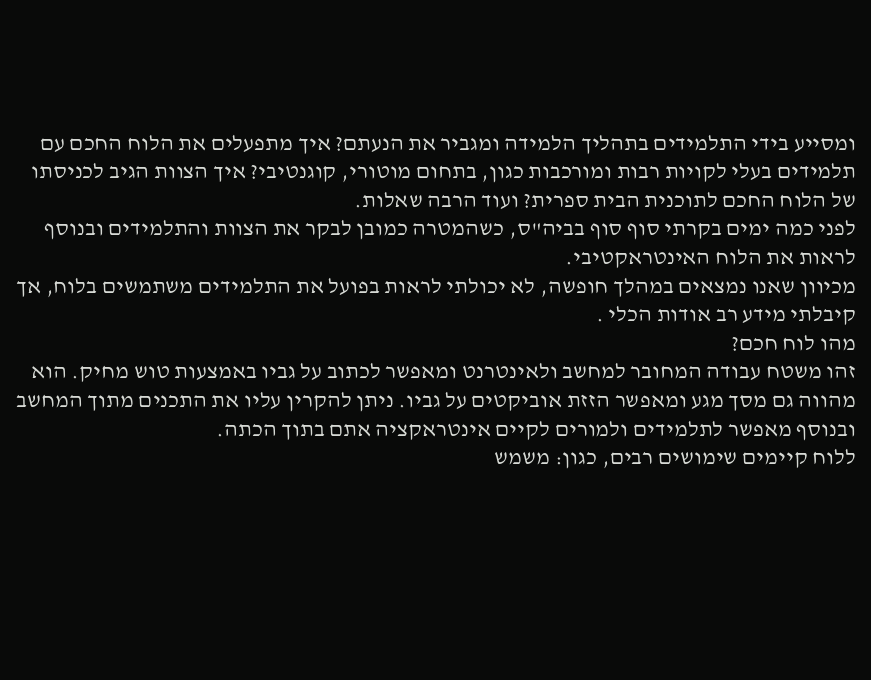ומסייע בידי התלמידים בתהליך הלמידה ומגביר את הנעתם? איך מתפעלים את הלוח החכם עם תלמידים בעלי לקויות רבות ומורכבות כגון, בתחום מוטורי, קוגנטיבי? איך הצוות הגיב לכניסתו של הלוח החכם לתוכנית הבית ספרית? ועוד הרבה שאלות.
לפני כמה ימים בקרתי סוף סוף בביה"ס, כשהמטרה כמובן לבקר את הצוות והתלמידים ובנוסף לראות את הלוח האינטראקטיבי.
מכיוון שאנו נמצאים במהלך חופשה, לא יכולתי לראות בפועל את התלמידים משתמשים בלוח, אך קיבלתי מידע רב אודות הכלי .
מהו לוח חכם?
זהו משטח עבודה המחובר למחשב ולאינטרנט ומאפשר לכתוב על גביו באמצעות טוש מחיק. הוא מהווה גם מסך מגע ומאפשר הזזת אוביקטים על גביו. ניתן להקרין עליו את התכנים מתוך המחשב ובנוסף מאפשר לתלמידים ולמורים לקיים אינטראקציה אתם בתוך הכתה.
ללוח קיימים שימושים רבים, כגון: משמש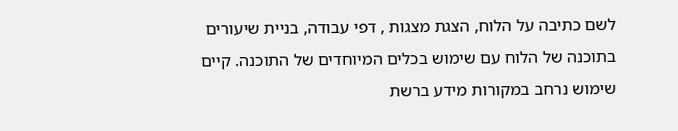לשם כתיבה על הלוח, הצגת מצגות , דפי עבודה, בניית שיעורים בתוכנה של הלוח עם שימוש בכלים המיוחדים של התוכנה. קיים שימוש נרחב במקורות מידע ברשת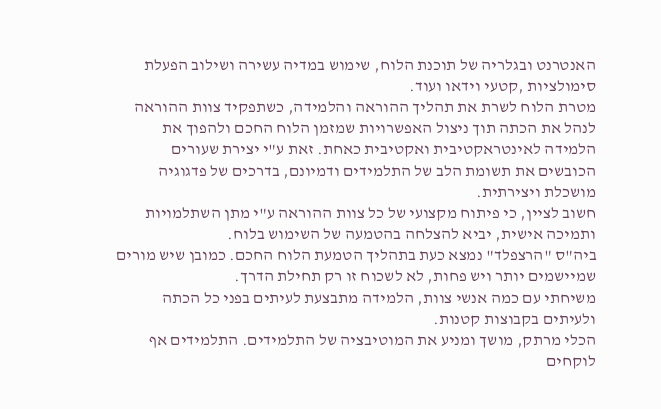האנטרנט ובגלריה של תוכנת הלוח, שימוש במדיה עשירה ושילוב הפעלת סימולציות ,קטעי וידאו ועוד.
מטרת הלוח לשרת את תהליך ההוראה והלמידה, כשתפקיד צוות ההוראה לנהל את הכתה תוך ניצול האפשרויות שמזמן הלוח החכם ולהפוך את הלמידה לאינטראקטיבית ואקטיבית כאחת. זאת ע"י יצירת שעורים הכובשים את תשומת הלב של התלמידים ודמיונם, בדרכים של פדגוגיה מושכלת ויצירתית.
חשוב לציין, כי פיתוח מקצועי של כל צוות ההוראה ע"י מתן השתלמויות ותמיכה אישית, יביא להצלחה בהטמעה של השימוש בלוח.
ביה"ס "הרצפלד" נמצא כעת בתהליך הטמעת הלוח החכם. כמובן שיש מורים שמיישמים יותר ויש פחות, לא לשכוח זו רק תחילת הדרך.
משיחתי עם כמה אנשי צוות, הלמידה מתבצעת לעיתים בפני כל הכתה ולעיתים בקבוצות קטנות.
הכלי מרתק, מושך ומניע את המוטיבציה של התלמידים. התלמידים אף לוקחים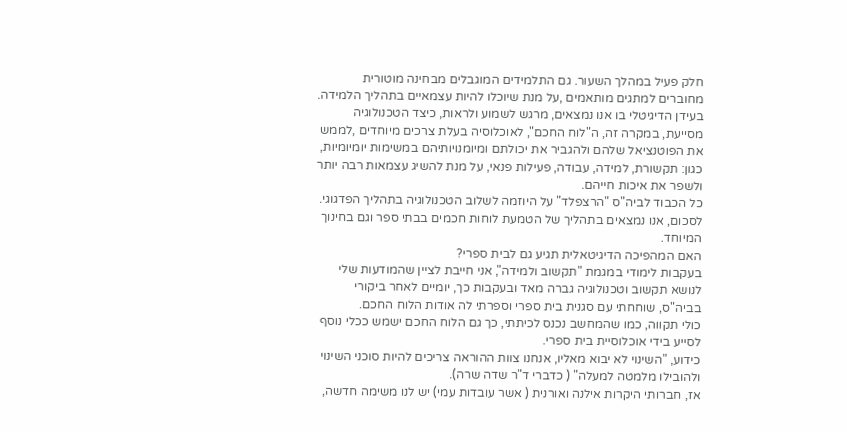חלק פעיל במהלך השעור. גם התלמידים המוגבלים מבחינה מוטורית מחוברים למתגים מותאמים ,על מנת שיוכלו להיות עצמאיים בתהליך הלמידה.
בעידן הדיגיטלי בו אנו נמצאים, מרגש לשמוע ולראות, כיצד הטכנולוגיה מסייעת, במקרה זה, ה"לוח החכם", לאוכלוסיה בעלת צרכים מיוחדים ,לממש את הפוטנציאל שלהם ולהגביר את יכולתם ומיומנויותיהם במשימות יומיומיות, כגון: תקשורת, למידה, עבודה, פעילות פנאי, על מנת להשיג עצמאות רבה יותר ולשפר את איכות חייהם.
כל הכבוד לביה"ס "הרצפלד" על היוזמה לשלוב הטכנולוגיה בתהליך הפדגוגי.
לסכום, אנו נמצאים בתהליך של הטמעת לוחות חכמים בבתי ספר וגם בחינוך המיוחד.
האם המהפיכה הדיגיטאלית תגיע גם לבית ספרי?
בעקבות לימודי במגמת "תקשוב ולמידה", אני חייבת לציין שהמודעות שלי לנושא תקשוב וטכנולוגיה גברה מאד ובעקבות כך, יומיים לאחר ביקורי בביה"ס, שוחחתי עם סגנית בית ספרי וספרתי לה אודות הלוח החכם.
כולי תקווה, כמו שהמחשב נכנס לכיתתי, כך גם הלוח החכם ישמש ככלי נוסף לסייע בידי אוכלוסיית בית ספרי.
כידוע, "השינוי לא יבוא מאליו, אנחנו צוות ההוראה צריכים להיות סוכני השינוי ולהובילו מלמטה למעלה" ( כדברי ד"ר שדה שרה).
אז, חברותי היקרות אילנה ואורנית ( אשר עובדות עמי) יש לנו משימה חדשה,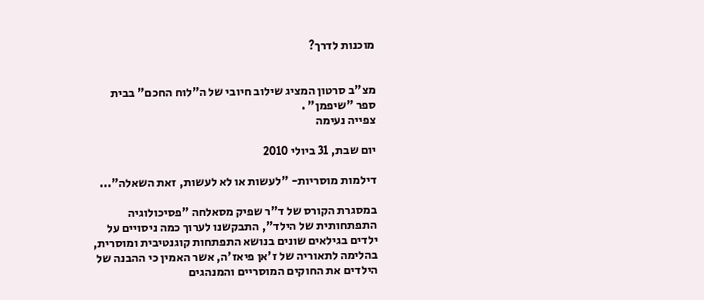מוכנות לדרך?


מצ"ב סרטון המציג שילוב חיובי של ה"לוח החכם" בבית ספר "שיפמן" .
צפייה נעימה

יום שבת, 31 ביולי 2010

דילמות מוסריות- "לעשות או לא לעשות, זאת השאלה"...

במסגרת הקורס של ד"ר שפיק מסאלחה "פסיכולוגיה התפתחותית של הילד", התבקשנו לערוך כמה ניסויים על ילדים בגילאים שונים בנושא התפתחות קוגנטיבית ומוסרית, בהלימה לתאוריה של ז'אן פיאז'ה, אשר האמין כי ההבנה של הילדים את החוקים המוסריים והמנהגים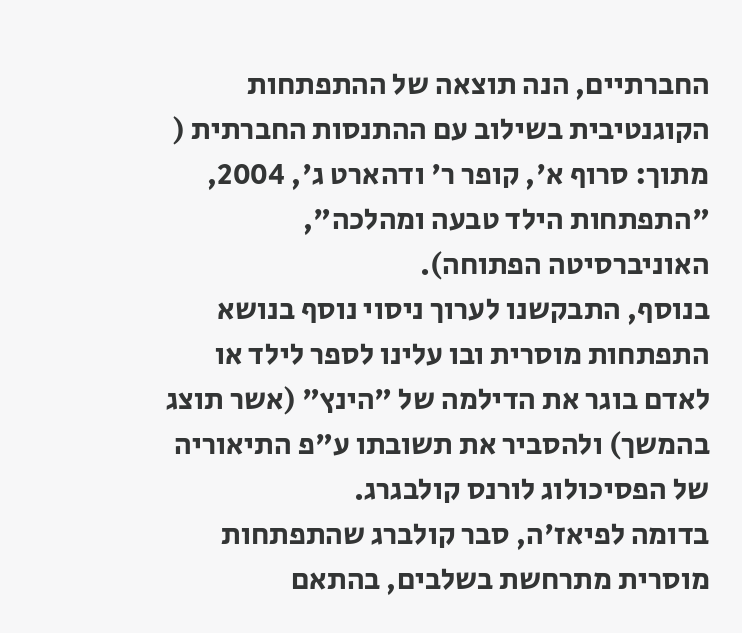החברתיים, הנה תוצאה של ההתפתחות הקוגנטיבית בשילוב עם ההתנסות החברתית ( מתוך: סרוף א', קופר ר' ודהארט ג', 2004, "התפתחות הילד טבעה ומהלכה", האוניברסיטה הפתוחה).
בנוסף, התבקשנו לערוך ניסוי נוסף בנושא התפתחות מוסרית ובו עלינו לספר לילד או לאדם בוגר את הדילמה של "הינץ" (אשר תוצג בהמשך) ולהסביר את תשובתו ע"פ התיאוריה של הפסיכולוג לורנס קולבגרג.
בדומה לפיאז'ה, סבר קולברג שהתפתחות מוסרית מתרחשת בשלבים, בהתאם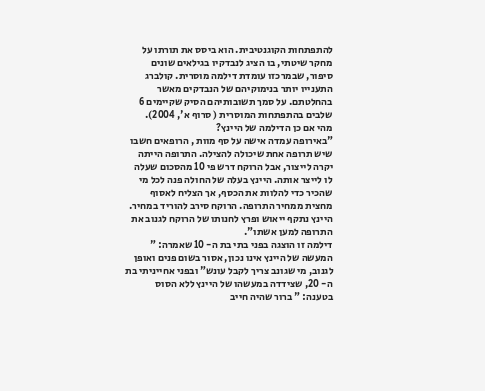להתפתחות הקוגנטיבית. הוא ביסס את תורתו על מחקר שיטתי, בו הציג לנבדקיו בגילאים שונים סיפור, שבמרכזו עומדת דילמה מוסרית. קולברג התענייו יותר בנימוקיהם של הנבדקים מאשר בהחלטתם. על סמך תשובותיהם הסיק שקיימים 6 שלבים בהתפתחות המוסרית ( סרוף א', 2004).
מהי אם כן הדילמה של היינץ?
"באירופה עמדה אישה על סף מוות , הרופאים חשבו שיש תרופה אחת שיכולה להצילה. התרופה הייתה יקרה לייצור, אבל הרוקח דרש פי 10 מהסכום שעלה לו לייצר אותה. היינץ בעלה של החולה פנה לכל מי שהכיר כדי להלוות את הכסף, אך הצליח לאסוף מחצית ממחיר התרופה. הרוקח סירב להוריד במחיר. היינץ נתקף ייאוש ופרץ לחנותו של הרוקח לגנוב את התרופה למען אשתו".
דילמה זו הוצגה בפני בתי בת ה- 10 שאמרה: " המעשה של היינץ אינו נכון, אסור בשום פנים ואופן לגנוב, מי שגונב צריך לקבל עונש" ובפני אחייניתי בת ה- 20, שצידדה במעשהו של היינץ ללא הסוס בטענה: " ברור שהיה חייב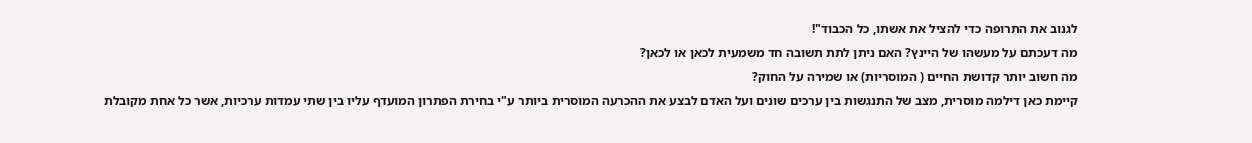לגנוב את התרופה כדי להציל את אשתו, כל הכבוד"!
מה דעכתם על מעשהו של היינץ? האם ניתן לתת תשובה חד משמעית לכאן או לכאן?
מה חשוב יותר קדושת החיים ( המוסריות) או שמירה על החוק?
קיימת כאן דילמה מוסרית, מצב של התנגשות בין ערכים שונים ועל האדם לבצע את ההכרעה המוסרית ביותר ע"י בחירת הפתרון המועדף עליו בין שתי עמדות ערכיות, אשר כל אחת מקובלת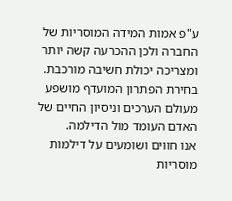ע"פ אמות המידה המוסריות של החברה ולכן ההכרעה קשה יותר ומצריכה יכולת חשיבה מורכבת. בחירת הפתרון המועדף מושפע מעולם הערכים וניסיון החיים של האדם העומד מול הדילמה.
אנו חווים ושומעים על דילמות מוסריות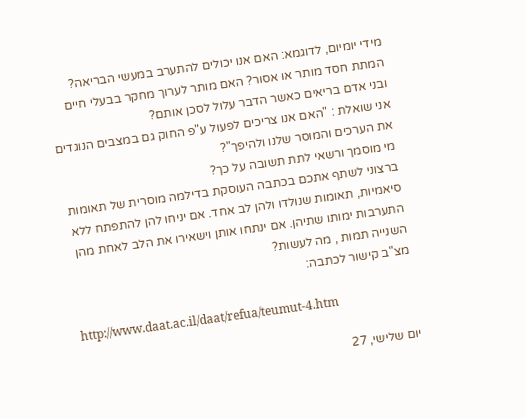מידי יומיום, לדוגמא: האם אנו יכולים להתערב במעשי הבריאה? המתת חסד מותר או אסור? האם מותר לערוך מחקר בבעלי חיים ובני אדם בריאים כאשר הדבר עלול לסכן אותם?
אני שואלת : "האם אנו צריכים לפעול ע"פ החוק גם במצבים הנוגדים את הערכים והמוסר שלנו ולהיפך"?
מי מוסמך ורשאי לתת תשובה על כך?
ברצוני לשתף אתכם בכתבה העוסקת בדילמה מוסרית של תאומות סיאמיות, תאומות שנולדו ולהן לב אחד. אם יניחו להן להתפתח ללא התערבות ימותו שתיהן. אם ינתחו אותן וישאירו את הלב לאחת מהן השנייה תמות , מה לעשות?
מצ"ב קישור לכתבה:

http://www.daat.ac.il/daat/refua/teumut-4.htm

יום שלישי, 27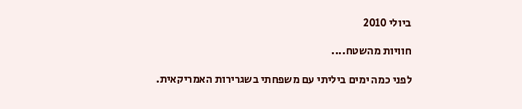ביולי 2010

חוויות מהשטח....

לפני כמה ימים ביליתי עם משפחתי בשגרירות האמריקאית.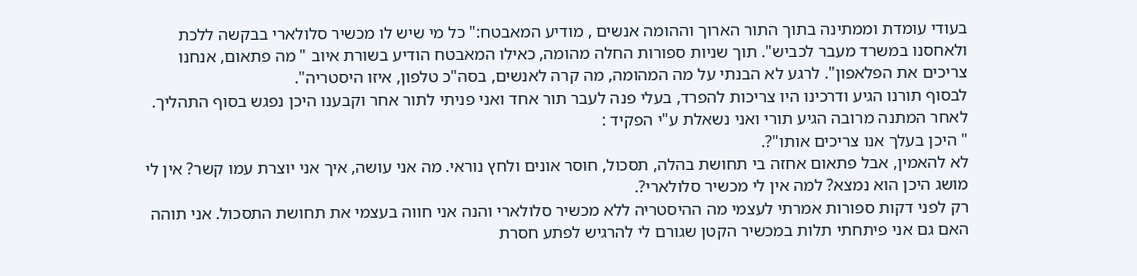בעודי עומדת וממתינה בתוך התור הארוך וההומה אנשים , מודיע המאבטח:" כל מי שיש לו מכשיר סלולארי בבקשה ללכת ולאחסנו במשרד מעבר לכביש". תוך שניות ספורות החלה מהומה, כאילו המאבטח הודיע בשורת איוב " מה פתאום, אנחנו צריכים את הפלאפון". לרגע לא הבנתי על מה המהומה, מה קרה לאנשים, בסה"כ טלפון, איזו היסטריה".
לבסוף תורנו הגיע ודרכינו היו צריכות להפרד, בעלי פנה לעבר תור אחד ואני פניתי לתור אחר וקבענו היכן נפגש בסוף התהליך. לאחר המתנה מרובה הגיע תורי ואני נשאלת ע"י הפקיד :
" היכן בעלך אנו צריכים אותו"?.
לא להאמין, אבל פתאום אחזה בי תחושת בהלה, תסכול, חוסר אונים ולחץ נוראי. מה אני עושה, איך אני יוצרת עמו קשר? אין לי מושג היכן הוא נמצא? למה אין לי מכשיר סלולארי?.
רק לפני דקות ספורות אמרתי לעצמי מה ההיסטריה ללא מכשיר סלולארי והנה אני חווה בעצמי את תחושת התסכול. אני תוהה האם גם אני פיתחתי תלות במכשיר הקטן שגורם לי להרגיש לפתע חסרת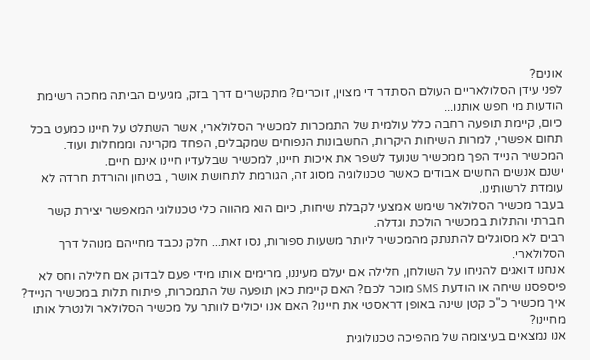אונים?
לפני עידן הסלולאריים העולם הסתדר די מצוין, זוכרים? מתקשרים דרך בזק, מגיעים הביתה מחכה רשימת הודעות מי חפש אותנו...
כיום, קיימת תופעה רחבה כלל עולמית של התמכרות למכשיר הסלולארי, אשר השתלט על חיינו כמעט בכל תחום אפשרי, למרות השיחות היקרות, החשבונות הנפוחים שמקבלים, הפחד מקרינה וממחלות ועוד.
המכשיר הנייד הפך ממכשיר שנועד לשפר את איכות חיינו, למכשיר שבלעדיו חיינו אינם חיים.
ישנם אנשים החשים אבודים כאשר טכנולוגיה מסוג זה, הגורמת לתחושת אושר , בטחון והורדת חרדה לא עומדת לרשותינו.
בעבר מכשיר הסלולאר שימש אמצעי לקבלת שיחות, כיום הוא מהווה כלי טכנולוגי המאפשר יצירת קשר חברתי והתלות במכשיר הולכת וגדלה.
רבים לא מסוגלים להתנתק מהמכשיר ליותר משעות ספורות, נסו זאת... חלק נכבד מחייהם מנוהל דרך הסלולארי.
אנחנו דואגים להניחו על השולחן, חלילה אם יעלם מעיננו, מרימים אותו מידי פעם לבדוק אם חלילה וחס לא פיספסנו שיחה או הודעת SMS מוכר לכם? האם קיימת כאן תופעה של התמכרות, פיתוח תלות במכשיר הנייד?
איך מכשיר כ"כ קטן שינה באופן דראסטי את חיינו? האם אנו יכולים לוותר על מכשיר הסלולאר ולנטרל אותו מחיינו?
אנו נמצאים בעיצומה של מהפיכה טכנולוגית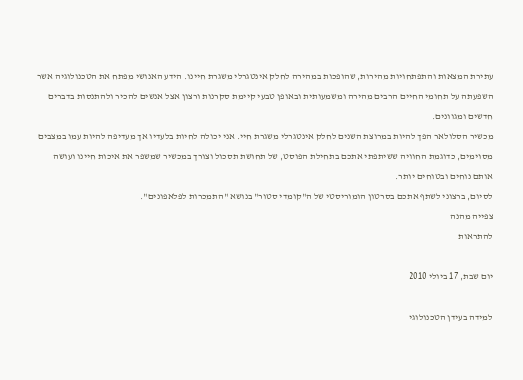עתירת המצאות והתפתחויות מהירות, שהופכות במהירה לחלק אינטגרלי משגרת חיינו. הידע האנושי מפתח את הטכנולוגיה אשר השפעתה על תחומי החיים הרבים מהירה ומשמעותית ובאופן טבעי קיימת סקרנות ורצון אצל אנשים להכיר ולהתנסות בדברים חדשים ומגוונים.
מכשיר הסלולאר הפך להיות במרוצת השנים לחלק אינטגרלי משגרת חיי. אני יכולה לחיות בלעדיו אך מעדיפה להיות עמו במצבים מסוימים, כדוגמת החוויה ששיתפתי אתכם בתחילת הפוסט, של תחושת תסכול וצורך במכשיר שמשפר את איכות חיינו ועושה אותם נוחים ובטוחים יותר.
לסיום, ברצוני לשתף אתכם בסרטון הומוריסטי של ה"קומדי סטור" בנושא "התמכרות לפלאפונים".
צפייה מהנה
להתראות

יום שבת, 17 ביולי 2010

למידה בעידן הטכנולוגי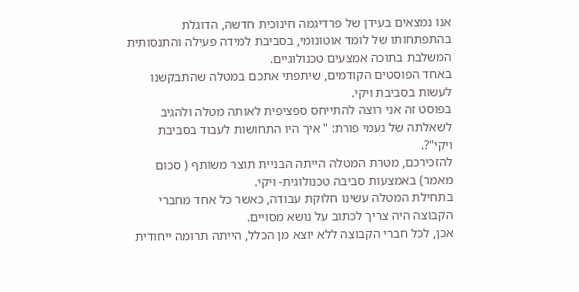אנו נמצאים בעידן של פרדיגמה חינוכית חדשה, הדוגלת בהתפתחותו של לומד אוטונומי, בסביבת למידה פעילה והתנסותית המשלבת בתוכה אמצעים טכנולוגיים.
באחד הפוסטים הקודמים, שיתפתי אתכם במטלה שהתבקשנו לעשות בסביבת ויקי.
בפוסט זה אני רוצה להתייחס ספציפית לאותה מטלה ולהגיב לשאלתה של נעמי פורת: " איך היו התחושות לעבוד בסביבת ויקי"?.
להזכירכם, מטרת המטלה הייתה הבניית תוצר משותף ( סכום מאמר) באמצעות סביבה טכנולוגית- ויקי.
בתחילת המטלה עשינו חלוקת עבודה, כאשר כל אחד מחברי הקבוצה היה צריך לכתוב על נושא מסויים.
אכן, לכל חברי הקבוצה ללא יוצא מן הכלל, הייתה תרומה ייחודית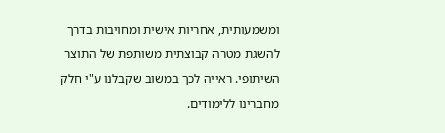ומשמעותית, אחריות אישית ומחויבות בדרך להשגת מטרה קבוצתית משותפת של התוצר השיתופי. ראייה לכך במשוב שקבלנו ע"י חלק מחברינו ללימודים.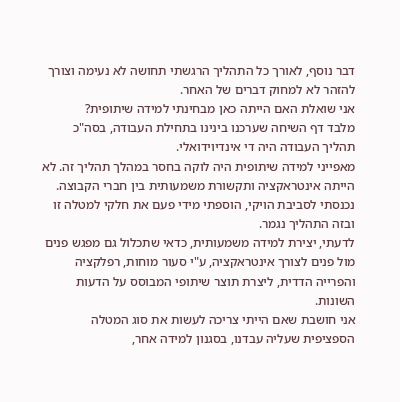דבר נוסף, לאורך כל התהליך הרגשתי תחושה לא נעימה וצורך להזהר לא למחוק דברים של האחר.
אני שואלת האם הייתה כאן מבחינתי למידה שיתופית?
מלבד דף השיחה שערכנו בינינו בתחילת העבודה, בסה"כ תהליך העבודה היה די אינדיוידואלי.
מאפייני למידה שיתופית היה לוקה בחסר במהלך תהליך זה. לא הייתה אינטראקציה ותקשורת משמעותית בין חברי הקבוצה.
נכנסתי לסביבת הויקי, הוספתי מידי פעם את חלקי למטלה זו ובזה התהליך נגמר.
לדעתי, יצירת למידה משמעותית, כדאי שתכלול גם מפגש פנים מול פנים לצורך אינטראקציה, ע"י סעור מוחות, רפלקציה והפרייה הדדית, ליצרת תוצר שיתופי המבוסס על הדעות השונות.
אני חושבת שאם הייתי צריכה לעשות את סוג המטלה הספציפית שעליה עבדנו, בסגנון למידה אחר,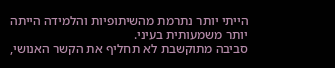הייתי יותר נתרמת מהשיתופיות והלמידה הייתה יותר משמעותית בעיני.
סביבה מתוקשבת לא תחליף את הקשר האנושי,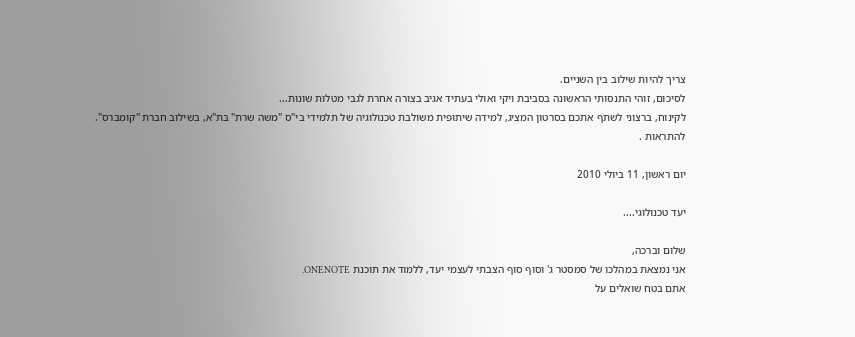צריך להיות שילוב בין השניים.
לסיכום, זוהי התנסותי הראשונה בסביבת ויקי ואולי בעתיד אגיב בצורה אחרת לגבי מטלות שונות...
לקינוח, ברצוני לשתף אתכם בסרטון המציג, למידה שיתופית משולבת טכנולוגיה של תלמידי בי"ס "משה שרת" בת"א, בשילוב חברת "קומברס".
להתראות .

יום ראשון, 11 ביולי 2010

יעד טכנולוגי....

שלום וברכה,
אני נמצאת במהלכו של סמסטר ג' וסוף סוף הצבתי לעצמי יעד, ללמוד את תוכנת ONENOTE.
אתם בטח שואלים על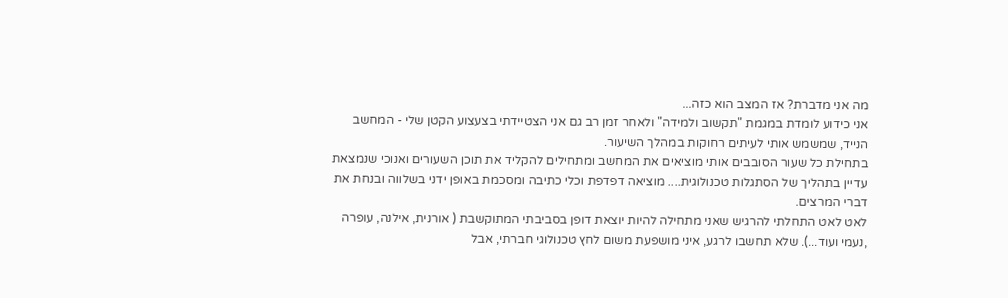מה אני מדברת? אז המצב הוא כזה...
אני כידוע לומדת במגמת "תקשוב ולמידה" ולאחר זמן רב גם אני הצטיידתי בצעצוע הקטן שלי - המחשב הנייד, שמשמש אותי לעיתים רחוקות במהלך השיעור.
בתחילת כל שעור הסובבים אותי מוציאים את המחשב ומתחילים להקליד את תוכן השעורים ואנוכי שנמצאת עדיין בתהליך של הסתגלות טכנולוגית.... מוציאה דפדפת וכלי כתיבה ומסכמת באופן ידני בשלווה ובנחת את דברי המרצים.
לאט לאט התחלתי להרגיש שאני מתחילה להיות יוצאת דופן בסביבתי המתוקשבת ( אורנית, אילנה, עופרה ,נעמי ועוד...). שלא תחשבו לרגע, איני מושפעת משום לחץ טכנולוגי חברתי, אבל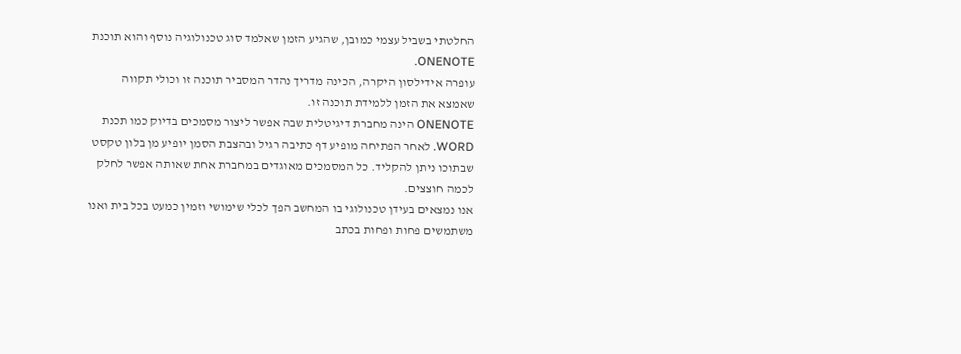החלטתי בשביל עצמי כמובן, שהגיע הזמן שאלמד סוג טכנולוגיה נוסף והוא תוכנת ONENOTE.
עופרה אידילסון היקרה, הכינה מדריך נהדר המסביר תוכנה זו וכולי תקווה שאמצא את הזמן ללמידת תוכנה זו.
ONENOTE הינה מחברת דיגיטלית שבה אפשר ליצור מסמכים בדיוק כמו תכנת WORD. לאחר הפתיחה מופיע דף כתיבה רגיל ובהצבת הסמן יופיע מן בלון טקסט שבתוכו ניתן להקליד. כל המסמכים מאוגדים במחברת אחת שאותה אפשר לחלק לכמה חוצצים.
אנו נמצאים בעידן טכנולוגי בו המחשב הפך לכלי שימושי וזמין כמעט בכל בית ואנו משתמשים פחות ופחות בכתב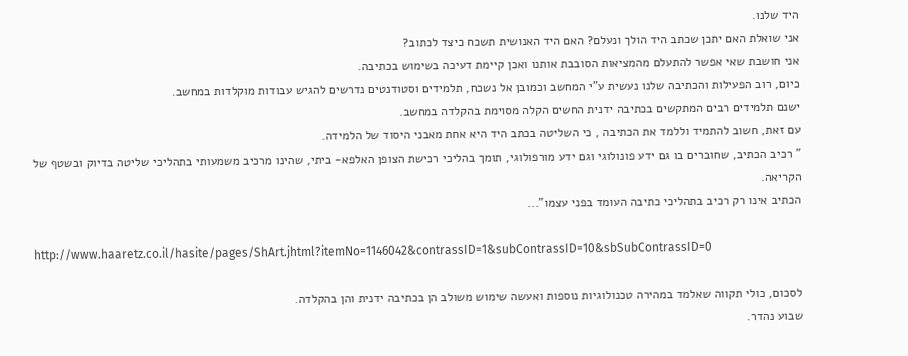היד שלנו.
אני שואלת האם יתכן שכתב היד הולך ונעלם? האם היד האנושית תשכח כיצד לכתוב?
אני חושבת שאי אפשר להתעלם מהמציאות הסובבת אותנו ואכן קיימת דעיכה בשימוש בכתיבה.
כיום, רוב הפעילות והכתיבה שלנו נעשית ע"י המחשב וכמובן אל נשכח, תלמידים וסטודנטים נדרשים להגיש עבודות מוקלדות במחשב.
ישנם תלמידים רבים המתקשים בכתיבה ידנית החשים הקלה מסוימת בהקלדה במחשב.
עם זאת, חשוב להתמיד וללמד את הכתיבה , כי השליטה בכתב היד היא אחת מאבני היסוד של הלמידה.
" רכיב הכתיב, שחוברים בו גם ידע פונולוגי וגם ידע מורפולוגי, תומך בהליכי רכישת הצופן האלפא- ביתי, שהינו מרכיב משמעותי בתהליכי שליטה בדיוק ובשטף של הקריאה.
הכתיב אינו רק רכיב בתהליכי כתיבה העומד בפני עצמו"...

http://www.haaretz.co.il/hasite/pages/ShArt.jhtml?itemNo=1146042&contrassID=1&subContrassID=10&sbSubContrassID=0

לסכום, כולי תקווה שאלמד במהירה טכנולוגיות נוספות ואעשה שימוש משולב הן בכתיבה ידנית והן בהקלדה.
שבוע נהדר.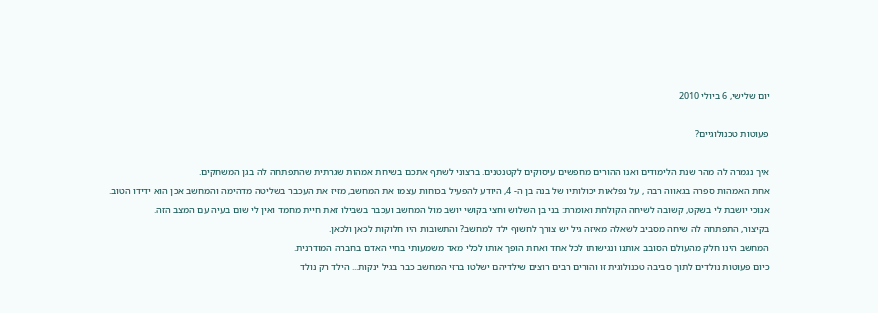יום שלישי, 6 ביולי 2010

פעוטות טכנולוגיים?

איך נגמרה לה מהר שנת הלימודים ואנו ההורים מחפשים עיסוקים לקטנטנים. ברצוני לשתף אתכם בשיחת אמהות שגרתית שהתפתחה לה בגן המשחקים.
אחת האמהות ספרה בגאווה רבה , על נפלאות יכולותיו של בנה בן ה- 4, היודע להפעיל בכוחות עצמו את המחשב, מזיז את העכבר בשליטה מדהימה והמחשב אכן הוא ידידו הטוב.
אנוכי יושבת לי בשקט, קשובה לשיחה הקולחת ואומרת: בני בן השלוש וחצי בקושי יושב מול המחשב ועכבר בשבילו זאת חיית מחמד ואין לי שום בעיה עם המצב הזה.
בקיצור, התפתחה לה שיחה מסביב לשאלה מאיזה גיל יש צורך לחשוף ילד למחשב? והתשובות היו חלוקות לכאן ולכאן.
המחשב הינו חלק מהעולם הסובב אותנו ונגישותו לכל אחד ואחת הופך אותו לכלי מאד משמעותי בחיי האדם בחברה המודרנית.
כיום פעוטות נולדים לתוך סביבה טכנולוגית זו והורים רבים רוצים שילדיהם ישלטו ברזי המחשב כבר בגיל ינקות... הילד רק נולד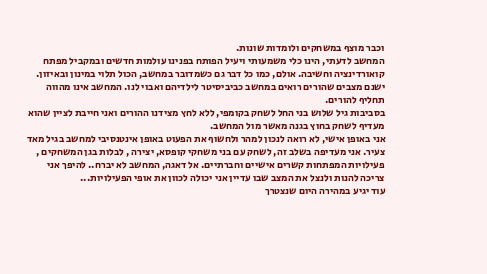וכבר מוצף במשחקים ולומדות שונות.
המחשב לדעתי, הינו כלי משמעותי ויעיל הפותח בפנינו עולמות חדשים ובמקביל מפתח קואורדינציה וחשיבה. אולם, כמו כל דבר גם כשמדובר במחשב, הכול תלוי במינון ובאיזון.
ישנם מצבים שהורים רואים במחשב כביביסיטר לילדיהם ואבוי לנו. המחשב אינו מהווה תחליף להורים.
בסביבות גיל שלוש בני החל לשחק בקומפי, ללא לחץ מצידנו ההורים ואני חייבת לציין שהוא מעדיף לשחק בחוץ בגנה מאשר מול המחשב.
אני באופן אישי, לא רואה לנכון למהר ולחשוף את הפעוט באופן אינטנסיבי למחשב בגיל מאד צעיר. אני מעדיפה בשלב זה, לשחק עם בני משחקי קופסא, יצירה , לבלות בגן המשחקים , פעילויות המפתחות קשרים אישיים וחברתיים. אל דאגה, המחשב לא יברח.. להיפך אני צריכה להנות ולנצל את המצב שבו עדיין אני יכולה לכוון את אופי הפעילויות...
עוד יגיע במהירה היום שנצטרך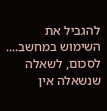להגביל את השימוש במחשב....
לסכום, לשאלה שנשאלה אין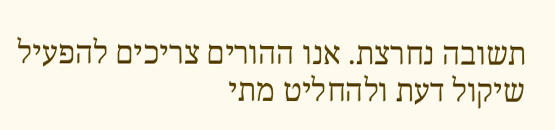תשובה נחרצת. אנו ההורים צריכים להפעיל שיקול דעת ולהחליט מתי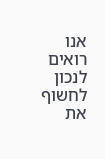אנו רואים לנכון לחשוף את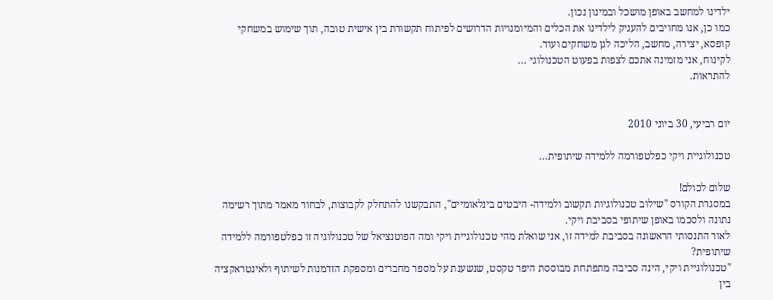ילדינו למחשב באופן מושכל ובמינון נכון.
כמו כן, אנו מחויבים להעניק לילדינו את הכלים והמיומנויות הדרושים לפיתוח תקשורת בין אישית טובה, תוך שימוש במשחקי קופסא, יצירה, מחשב, הליכה לגן משחקים ועוד.
לקינוח, אני מזמינה אתכם לצפות בפעוט הטכנולוגי ...
להתראות.


יום רביעי, 30 ביוני 2010

טכנולוגיית ויקי כפלטפורמה ללמידה שיתופית...

שלום לכולם!
במסגרת הקורס "שילוב טכנולוגיות תקשוב ולמידה- היבטים בינלאומיים", התבקשנו להתחלק לקבוצות, לבחור מאמר מתוך רשימה נתונה ולסכמו באופן שיתופי בסביבת ויקי.
לאור התנסותי הראשונה בסביבת למידה זו, אני שואלת מהי טכנולוגיית ויקי ומה הפוטנציאל של טכנולוגיה זו כפלטפורמה ללמידה שיתופית?
"טכנולוגיית ויקי, הינה סביבה מתפתחת מבוססת היפר טקסט, שנשענת על מספר מחברים ומספקת הזדמנות לשיתוף ולאינטראקציה בין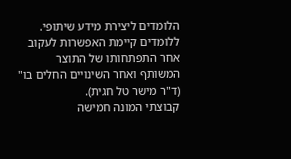הלומדים ליצירת מידע שיתופי.
ללומדים קיימת האפשרות לעקוב אחר התפתחותו של התוצר המשותף ואחר השינויים החלים בו" (ד"ר מישר טל חגית).
קבוצתי המונה חמישה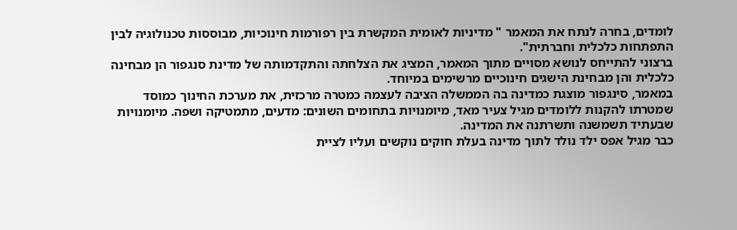לומדים, בחרה לנתח את המאמר " מדיניות לאומית המקשרת בין רפורמות חינוכיות, מבוססות טכנולוגיה לבין התפתחות כלכלית וחברתית".
ברצוני להתייחס לנושא מסויים מתוך המאמר, המציג את הצלחתה והתקדמותה של מדינת סנגפור הן מבחינה כלכלית והן מבחינת הישגים חינוכיים מרשימים במיוחד.
במאמר, סינגפור מוצגת כמדינה בה הממשלה הציבה לעצמה כמטרה מרכזית, את מערכת החינוך כמוסד שמטרתו להקנות ללומדים מגיל צעיר מאד, מיומנויות בתחומים השונים: מדעים, מתמטיקה ושפה. מיומנויות שבעתיד תשמשנה ותשרתנה את המדינה.
כבר מגיל אפס ילד נולד לתוך מדינה בעלת חוקים נוקשים ועליו לציית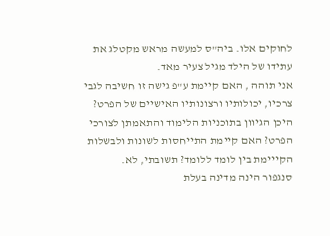לחוקים אלו. ביה"ס למעשה מראש מקטלג את עתידו של הילד מגיל צעיר מאד.
אני תוהה , האם קיימת ע"פ גישה זו חשיבה לגבי צרכיו, יכולותיו ורצונותיו האישיים של הפרט?
היכן הגיוון בתוכניות הלימוד והתאמתן לצורכי הפרט? האם קיימת התייחסות לשונות ולבשלות הקייימת בין לומד ללומד? תשובתי, לא.
סנגפור הינה מדינה בעלת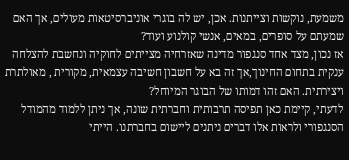משמעת, נוקשות וצייתנות. אכן, יש לה בוגרי אוניברסיטאות מעולים, אך האם שמעתם על סופרים, במאים, אנשי קולנוע ועוד?
אז נכון, מצד אחד סנגפור מדינה שאזרחיה מצייתים לחוקיה ונחשבת להצלחה ענקית בתחום החינוך,אך זה בא על חשבון חשיבה עצמאית, מקורית , מאולתרת ויצירתית. האם זהו דמותו של הבוגר המיוחל?
לדעתי, קיימת כאן תפיסה תרבותית וחברתית שונה, אך ניתן ללמוד מהמודל הסנגפורי ולראות אלו דברים ניתנים ליישום בחברתנו. הייתי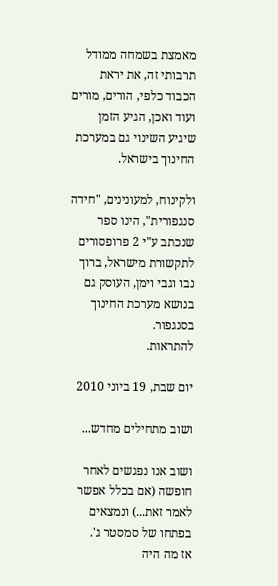מאמצת בשמחה ממודל תרבותי זה, את יראת הכבוד כלפי, הורים, מורים ועוד ואכן, הגיע הזמן שיגיע השינוי גם במערכת החינוך בישראל.

ולקינוח, למעונינים, "חידה סנגפורית", הינו ספר שנכתב ע"י 2 פרופסורים לתקשורת מישראל, ברוך נבו וגבי וימן, העוסק גם בנושא מערכת החינוך בסנגפור.
להתראות.

יום שבת, 19 ביוני 2010

ושוב מתחילים מחדש...

ושוב אנו נפגשים לאחר חופשה (אם בכלל אפשר לאמר זאת...) ונמצאים בפתחו של סמסטר ג'.
אז מה היה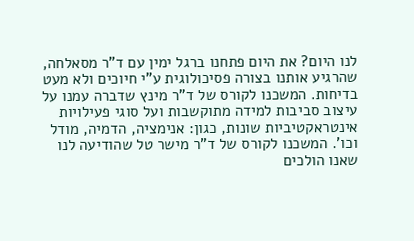לנו היום? את היום פתחנו ברגל ימין עם ד"ר מסאלחה, שהרגיע אותנו בצורה פסיכולוגית ע"י חיוכים ולא מעט בדיחות. המשכנו לקורס של ד"ר מינץ שדברה עמנו על עיצוב סביבות למידה מתוקשבות ועל סוגי פעילויות אינטראקטיביות שונות, כגון: אנימציה, הדמיה, מודל וכו'. המשכנו לקורס של ד"ר מישר טל שהודיעה לנו שאנו הולכים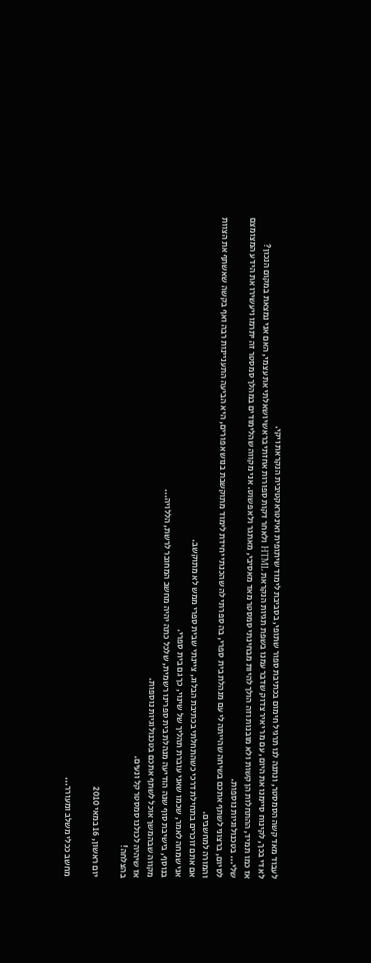לעבוד מאד קשה הסמסטר, ונתנה לנו תרגיל חימום בכתיבת ספור שתופי, בסביבת לימוד שיתופית ואינטראקטיבית הנקראת ויקי.
לא די בכך, לקינוח סיימנו את היום, עם מר יאיר צדוק שדבר עמנו בשפת תגיות הנקראת HTML ולאחר דקות ספורות אחזתי בראשי ושאלתי את עצמי, האם אני נמצאת במקום הנכון?
אז כמו תמיד, ההתחלות הן קשות ולא מובנות וזה הולך להיות מבחינתי סמסטר מאד מאסיבי, מאתגר ולא פשוט. אני מקווה שהלימודים במהלך סמסטר זה יתרמו ויעשירו את הידע המצומצם שלי... בטכנולוגיות נוספות.
לסיום, ברצוני לשתף אתכם בשיחה שהייתה לי עם מנהלת בית ספרי, בה ספרתי לה שהכנתי יחידת לימוד מתוקשבת בנושא פורים, היא הביעה התעניינות רבה ואף בקשה שאשתף את הצוות והמורה למחשבים.
אם אתם זוכרים בתחילת דרכי כשהתחלתי בכתיבת הבלוג, ציינתי שבית ספרי ממש לא מתוקשב.
אני שמחה לאמר, שכמו שאני עוברת תהליך של שינוי, כך גם בית ספרי.
בנוסף, בישיבת סוף שנה הודיעה מנהלת בית ספרינו רשמית, שלכל כתה יהיה מחשב המחובר לרשת, הללויה...
מקווה שבהמשך אוכל לשתף אתכם בטכנולוגיות נוספות.
אז שיהיה לכולנו סמסטר קל ונעים.
בהצלחה!

יום ראשון, 16 במאי 2010

מחשב ככלי משלב ומעורר...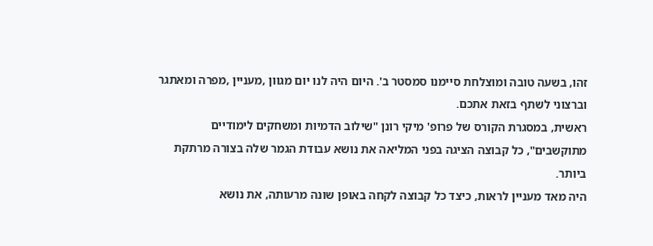זהו, בשעה טובה ומוצלחת סיימנו סמסטר ב'. היום היה לנו יום מגוון ,מעניין ,מפרה ומאתגר וברצוני לשתף בזאת אתכם.
ראשית, במסגרת הקורס של פרופ' מיקי רונן "שילוב הדמיות ומשחקים לימודיים מתוקשבים", כל קבוצה הציגה בפני המליאה את נושא עבודת הגמר שלה בצורה מרתקת ביותר.
היה מאד מעניין לראות, כיצד כל קבוצה לקחה באופן שונה מרעותה, את נושא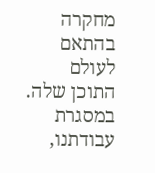מחקרה בהתאם לעולם התוכן שלה.
במסגרת עבודתנו,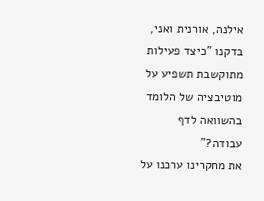אילנה, אורנית ואני, בדקנו "כיצד פעילות מתוקשבת תשפיע על מוטיבציה של הלומד בהשוואה לדף עבודה?"
את מחקרינו ערכנו על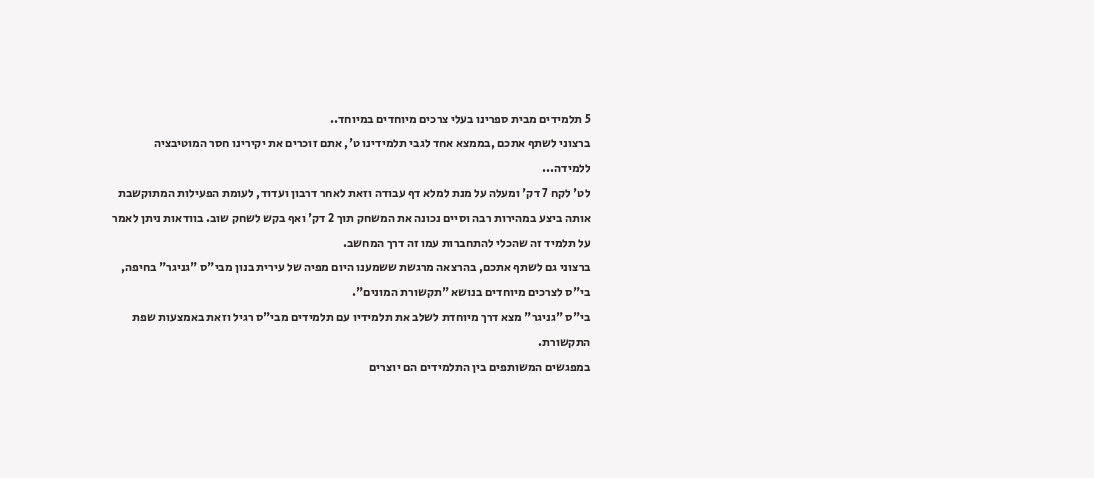5 תלמידים מבית ספרינו בעלי צרכים מיוחדים במיוחד..
ברצוני לשתף אתכם ,בממצא אחד לגבי תלמידינו ט', אתם זוכרים את יקירינו חסר המוטיבציה ללמידה...
לט' לקח 7 דק' ומעלה על מנת למלא דף עבודה וזאת לאחר דרבון ועדוד, לעומת הפעילות המתוקשבת אותה ביצע במהירות רבה וסיים נכונה את המשחק תוך 2 דק' ואף בקש לשחק שוב. בוודאות ניתן לאמר על תלמיד זה שהכלי להתחברות עמו זה דרך המחשב.
ברצוני גם לשתף אתכם, בהרצאה מרגשת ששמענו היום מפיה של עירית בנון מבי"ס "גניגר" בחיפה, בי"ס לצרכים מיוחדים בנושא "תקשורת המונים".
בי"ס "גניגר" מצא דרך מיוחדת לשלב את תלמידיו עם תלמידים מבי"ס רגיל וזאת באמצעות שפת התקשורת.
במפגשים המשותפים בין התלמידים הם יוצרים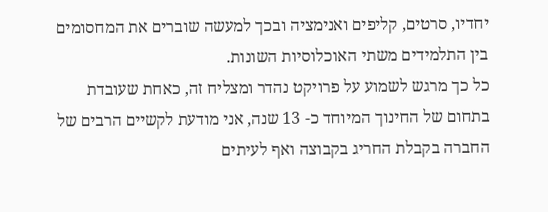יחדיו, סרטים, קליפים ואנימציה ובכך למעשה שוברים את המחסומים בין התלמידים משתי האוכלוסיות השונות.
כל כך מרגש לשמוע על פרויקט נהדר ומצליח זה, כאחת שעובדת בתחום של החינוך המיוחד כ- 13 שנה, אני מודעת לקשיים הרבים של החברה בקבלת החריג בקבוצה ואף לעיתים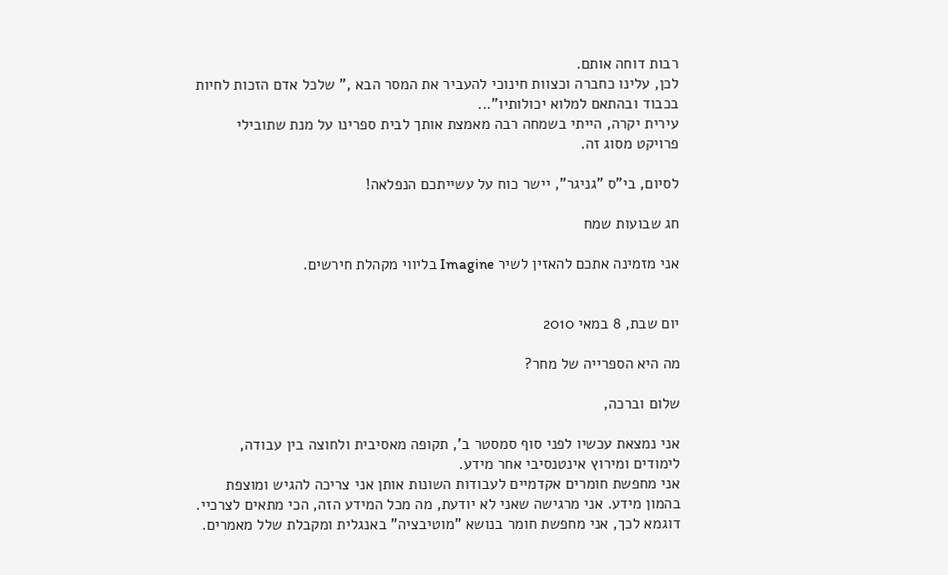רבות דוחה אותם.
לכן, עלינו כחברה וכצוות חינוכי להעביר את המסר הבא ," שלכל אדם הזכות לחיות בכבוד ובהתאם למלוא יכולותיו"...
עירית יקרה, הייתי בשמחה רבה מאמצת אותך לבית ספרינו על מנת שתובילי פרויקט מסוג זה.

לסיום, בי"ס "גניגר", יישר כוח על עשייתכם הנפלאה!

חג שבועות שמח

אני מזמינה אתכם להאזין לשיר Imagine בליווי מקהלת חירשים.


יום שבת, 8 במאי 2010

מה היא הספרייה של מחר?

שלום וברכה,

אני נמצאת עכשיו לפני סוף סמסטר ב', תקופה מאסיבית ולחוצה בין עבודה, לימודים ומירוץ אינטנסיבי אחר מידע.
אני מחפשת חומרים אקדמיים לעבודות השונות אותן אני צריכה להגיש ומוצפת בהמון מידע. אני מרגישה שאני לא יודעת, מה מכל המידע הזה, הכי מתאים לצרכיי.
דוגמא לכך, אני מחפשת חומר בנושא "מוטיבציה" באנגלית ומקבלת שלל מאמרים.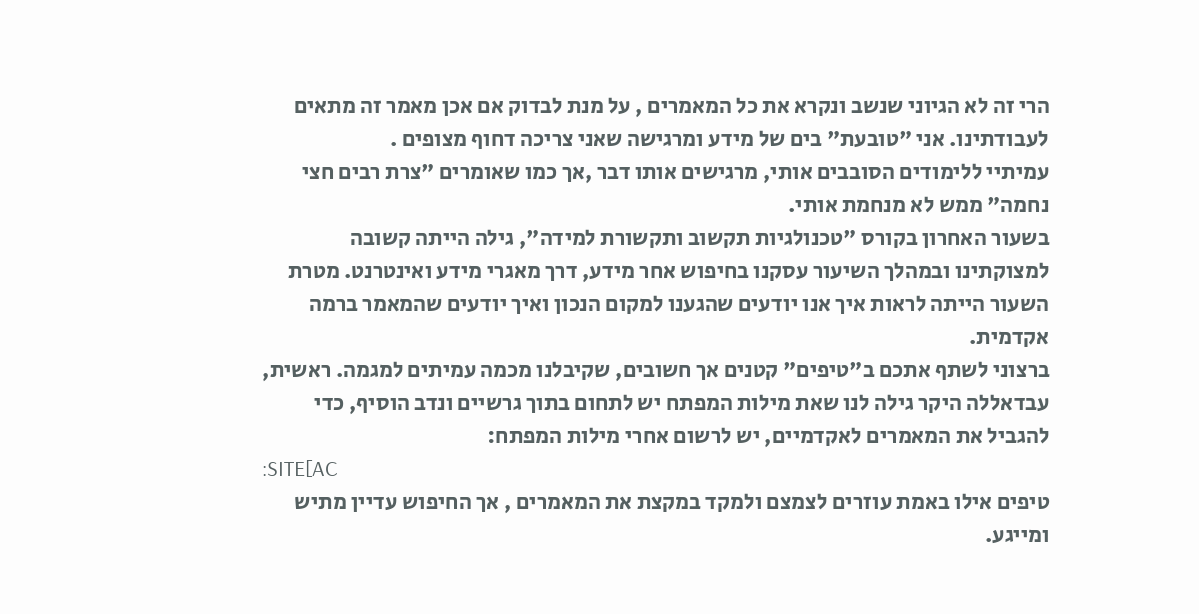הרי זה לא הגיוני שנשב ונקרא את כל המאמרים , על מנת לבדוק אם אכן מאמר זה מתאים לעבודתינו. אני "טובעת" בים של מידע ומרגישה שאני צריכה דחוף מצופים .
עמיתיי ללימודים הסובבים אותי, מרגישים אותו דבר ,אך כמו שאומרים "צרת רבים חצי נחמה" ממש לא מנחמת אותי.
בשעור האחרון בקורס "טכנולגיות תקשוב ותקשורת למידה", גילה הייתה קשובה למצוקתינו ובמהלך השיעור עסקנו בחיפוש אחר מידע, דרך מאגרי מידע ואינטרנט. מטרת השעור הייתה לראות איך אנו יודעים שהגענו למקום הנכון ואיך יודעים שהמאמר ברמה אקדמית.
ברצוני לשתף אתכם ב"טיפים" קטנים אך חשובים, שקיבלנו מכמה עמיתים למגמה. ראשית, עבדאללה היקר גילה לנו שאת מילות המפתח יש לתחום בתוך גרשיים ונדב הוסיף, כדי להגביל את המאמרים לאקדמיים, יש לרשום אחרי מילות המפתח:
:SITE[AC
טיפים אילו באמת עוזרים לצמצם ולמקד במקצת את המאמרים , אך החיפוש עדיין מתיש ומייגע.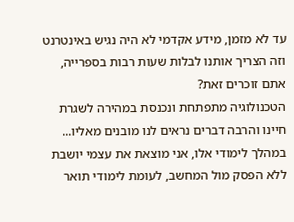עד לא מזמן, מידע אקדמי לא היה נגיש באינטרנט וזה הצריך אותנו לבלות שעות רבות בספרייה, אתם זוכרים זאת?
הטכנולוגיה מתפתחת ונכנסת במהירה לשגרת חיינו והרבה דברים נראים לנו מובנים מאליו...
במהלך לימודי אלו, אני מוצאת את עצמי יושבת ללא הפסק מול המחשב, לעומת לימודי תואר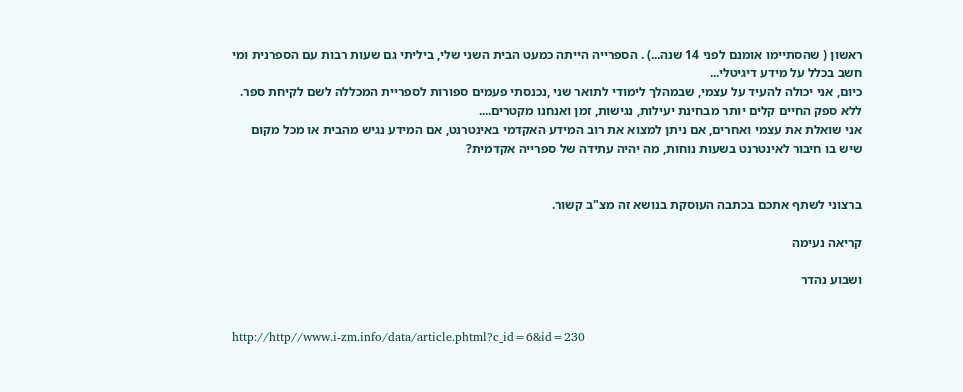ראשון ( שהסתיימו אומנם לפני 14 שנה...) . הספרייה הייתה כמעט הבית השני שלי, ביליתי גם שעות רבות עם הספרנית ומי חשב בכלל על מידע דיגיטלי...
כיום, אני יכולה להעיד על עצמי, שבמהלך לימודי לתואר שני ,נכנסתי פעמים ספורות לספריית המכללה לשם לקיחת ספר.
ללא ספק החיים קלים יותר מבחינת יעילות, נגישות, זמן ואנחנו מקטרים....
אני שואלת את עצמי ואחרים, אם ניתן למצוא את רוב המידע האקדמי באינטרנט, אם המידע נגיש מהבית או מכל מקום שיש בו חיבור לאינטרנט בשעות נוחות, מה יהיה עתידה של ספרייה אקדמית?


ברצוני לשתף אתכם בכתבה העוסקת בנושא זה מצ"ב קשור.

קריאה נעימה

ושבוע נהדר


http://http//www.i-zm.info/data/article.phtml?c_id=6&id=230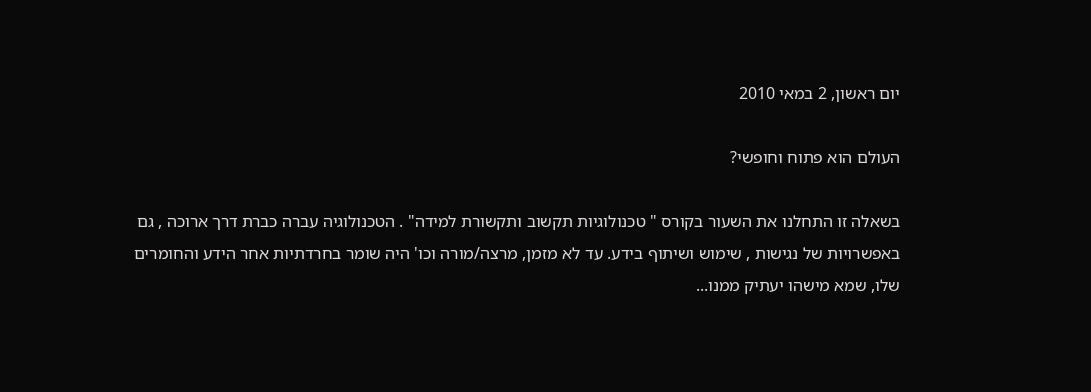יום ראשון, 2 במאי 2010

העולם הוא פתוח וחופשי?

בשאלה זו התחלנו את השעור בקורס " טכנולוגיות תקשוב ותקשורת למידה" . הטכנולוגיה עברה כברת דרך ארוכה , גם באפשרויות של נגישות , שימוש ושיתוף בידע. עד לא מזמן, מרצה/מורה וכו' היה שומר בחרדתיות אחר הידע והחומרים שלו, שמא מישהו יעתיק ממנו...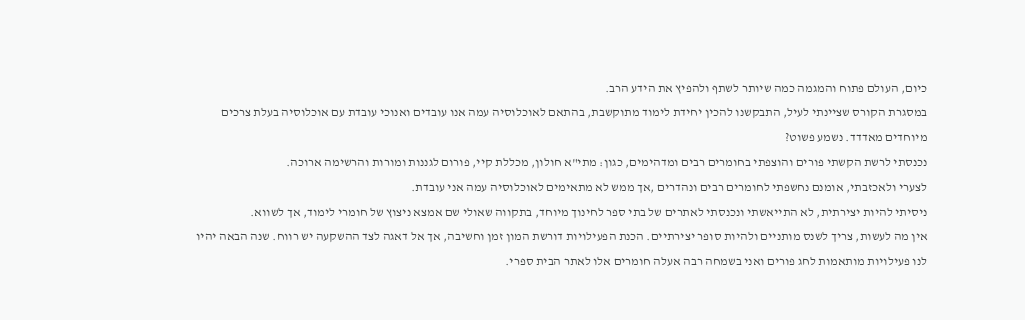כיום, העולם פתוח והמגמה כמה שיותר לשתף ולהפיץ את הידע הרב.
במסגרת הקורס שציינתי לעיל, התבקשנו להכין יחידת לימוד מתוקשבת, בהתאם לאוכלוסיה עמה אנו עובדים ואנוכי עובדת עם אוכלוסיה בעלת צרכים מיוחדים מאדדד. נשמע פשוט?
נכנסתי לרשת הקשתי פורים והוצפתי בחומרים רבים ומדהימים, כגון: מתי"א חולון, מכללת קיי, פורום לגננות ומורות והרשימה ארוכה.
לצערי ולאכזבתי, אומנם נחשפתי לחומרים רבים ונהדרים ,אך ממש לא מתאימים לאוכלוסיה עמה אני עובדת.
ניסיתי להיות יצירתית, לא התייאשתי ונכנסתי לאתרים של בתי ספר לחינוך מיוחד, בתקווה שאולי שם אמצא ניצוץ של חומרי לימוד, אך לשווא.
אין מה לעשות, צריך לשנס מותניים ולהיות סופר יצירתיים. הכנת הפעילויות דורשת המון זמן וחשיבה, אך אל דאגה לצד ההשקעה יש רווח. שנה הבאה יהיו לנו פעילויות מותאמות לחג פורים ואני בשמחה רבה אעלה חומרים אלו לאתר הבית ספרי.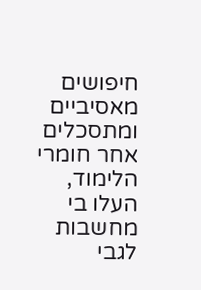חיפושים מאסיביים ומתסכלים אחר חומרי הלימוד, העלו בי מחשבות לגבי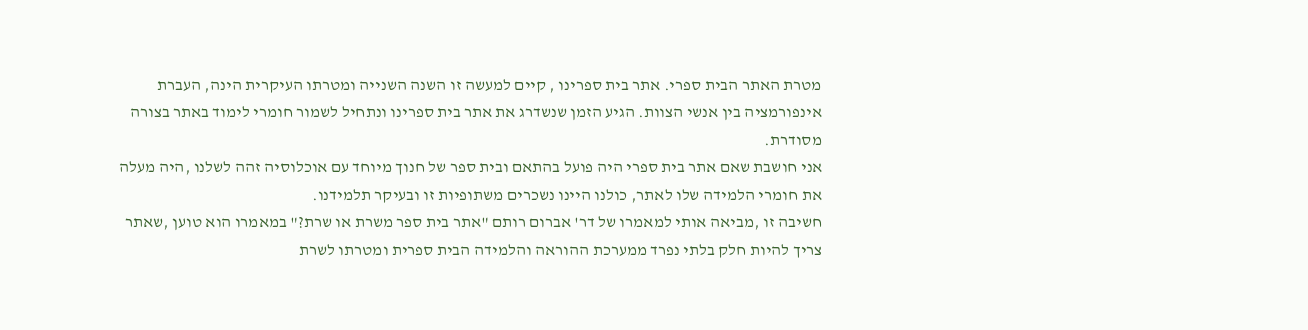מטרת האתר הבית ספרי. אתר בית ספרינו , קיים למעשה זו השנה השנייה ומטרתו העיקרית הינה, העברת אינפורמציה בין אנשי הצוות. הגיע הזמן שנשדרג את אתר בית ספרינו ונתחיל לשמור חומרי לימוד באתר בצורה מסודרת.
אני חושבת שאם אתר בית ספרי היה פועל בהתאם ובית ספר של חנוך מיוחד עם אוכלוסיה זהה לשלנו ,היה מעלה את חומרי הלמידה שלו לאתר, כולנו היינו נשכרים משתופיות זו ובעיקר תלמידנו.
חשיבה זו ,מביאה אותי למאמרו של דר' אברום רותם "אתר בית ספר משרת או שרת?" במאמרו הוא טוען ,שאתר צריך להיות חלק בלתי נפרד ממערכת ההוראה והלמידה הבית ספרית ומטרתו לשרת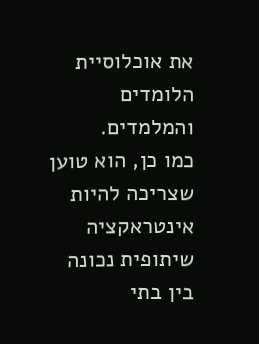את אוכלוסיית הלומדים והמלמדים.
כמו כן, הוא טוען שצריכה להיות אינטראקציה שיתופית נכונה בין בתי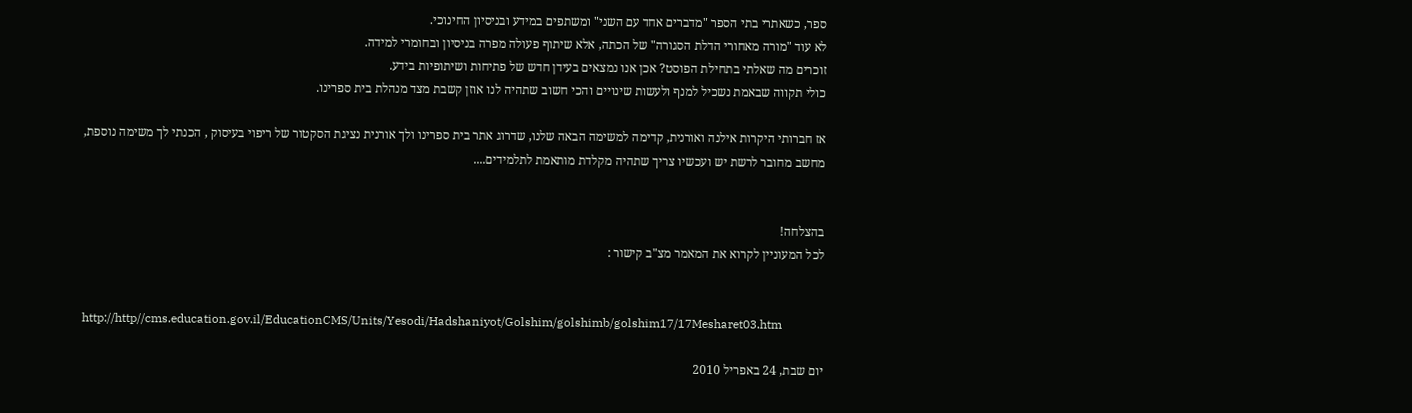ספר, כשאתרי בתי הספר "מדברים אחד עם השני" ומשתפים במידע ובניסיון החינוכי.
לא עוד "מורה מאחורי הדלת הסגורה" של הכתה, אלא שיתוף פעולה מפרה בניסיון ובחומרי למידה.
זוכרים מה שאלתי בתחילת הפוסט? אכן אנו נמצאים בעידן חדש של פתיחות ושיתופיות בידע.
כולי תקווה שבאמת נשכיל למנף ולעשות שינויים והכי חשוב שתהיה לנו אוזן קשבת מצד מנהלת בית ספרינו.

אז חברותי היקרות אילנה ואורנית, קדימה למשימה הבאה שלנו, שדרוג אתר בית ספרינו ולך אורנית נציגת הסקטור של ריפוי בעיסוק , הכנתי לך משימה נוספת, מחשב מחובר לרשת יש ועכשיו צריך שתהיה מקלדת מותאמת לתלמידים....


בהצלחה!
לכל המעוניין לקרוא את המאמר מצ"ב קישור :


http://http//cms.education.gov.il/EducationCMS/Units/Yesodi/Hadshaniyot/Golshim/golshimb/golshim17/17Mesharet03.htm

יום שבת, 24 באפריל 2010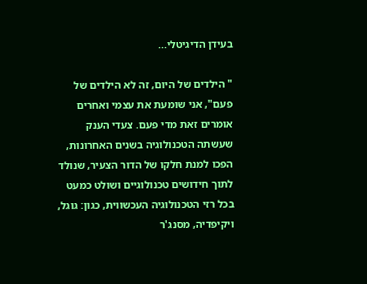בעידן הדיגיטלי...

" הילדים של היום, זה לא הילדים של פעם", אני שומעת את עצמי ואחרים אומרים זאת מדי פעם. צעדי הענק שעשתה הטכנולוגיה בשנים האחרונות, הפכו למנת חלקו של הדור הצעיר, שנולד לתוך חידושים טכנולוגיים ושולט כמעט בכל רזי הטכנולוגיה העכשווית, כגון: גוגל, ויקיפדיה, מסנג'ר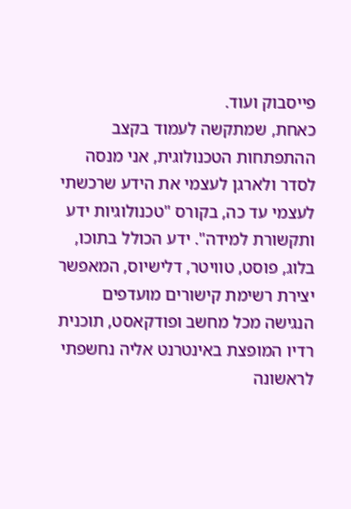פייסבוק ועוד.
כאחת, שמתקשה לעמוד בקצב ההתפתחות הטכנולוגית, אני מנסה לסדר ולארגן לעצמי את הידע שרכשתי לעצמי עד כה, בקורס "טכנולוגיות ידע ותקשורת למידה". ידע הכולל בתוכו, בלוג, פוסט, טוויטר, דלישיוס, המאפשר יצירת רשימת קישורים מועדפים הנגישה מכל מחשב ופודקאסט, תוכנית רדיו המופצת באינטרנט אליה נחשפתי לראשונה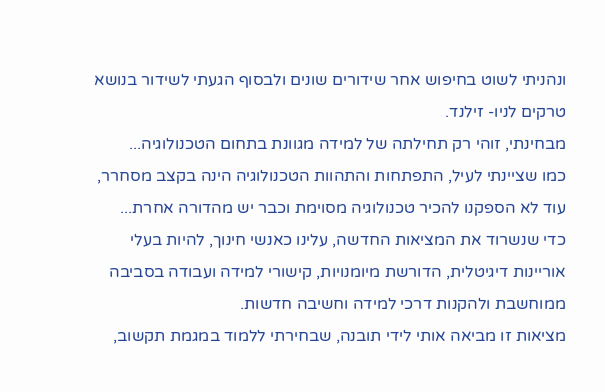ונהניתי לשוט בחיפוש אחר שידורים שונים ולבסוף הגעתי לשידור בנושא טרקים לניו- זילנד.
מבחינתי, זוהי רק תחילתה של למידה מגוונת בתחום הטכנולוגיה...
כמו שציינתי לעיל, התפתחות והתהוות הטכנולוגיה הינה בקצב מסחרר, עוד לא הספקנו להכיר טכנולוגיה מסוימת וכבר יש מהדורה אחרת...
כדי שנשרוד את המציאות החדשה, עלינו כאנשי חינוך, להיות בעלי אוריינות דיגיטלית, הדורשת מיומנויות, קישורי למידה ועבודה בסביבה ממוחשבת ולהקנות דרכי למידה וחשיבה חדשות.
מציאות זו מביאה אותי לידי תובנה, שבחירתי ללמוד במגמת תקשוב,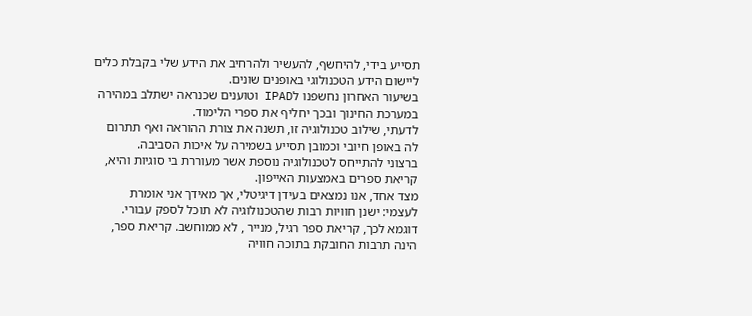תסייע בידי, להיחשף, להעשיר ולהרחיב את הידע שלי בקבלת כלים ליישום הידע הטכנולוגי באופנים שונים.
בשיעור האחרון נחשפנו לIPAD וטוענים שכנראה ישתלב במהירה במערכת החינוך ובכך יחליף את ספרי הלימוד.
לדעתי, שילוב טכנולוגיה זו, תשנה את צורת ההוראה ואף תתרום לה באופן חיובי וכמובן תסייע בשמירה על איכות הסביבה.
ברצוני להתייחס לטכנולוגיה נוספת אשר מעוררת בי סוגיות והיא, קריאת ספרים באמצעות האייפון.
מצד אחד, אנו נמצאים בעידן דיגיטלי, אך מאידך אני אומרת לעצמי: ישנן חוויות רבות שהטכנולוגיה לא תוכל לספק עבורי.
דוגמא לכך, קריאת ספר רגיל, מנייר , לא ממוחשב. קריאת ספר, הינה תרבות החובקת בתוכה חוויה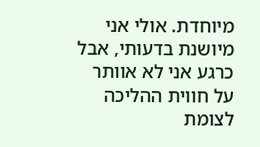מיוחדת. אולי אני מיושנת בדעותי, אבל כרגע אני לא אוותר על חווית ההליכה לצומת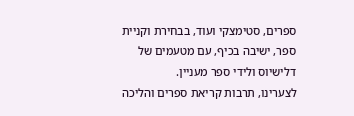ספרים, סטימצקי ועוד, בבחירת וקניית ספר, ישיבה בכיף, עם מטעמים של דלישיוס ולידי ספר מעניין.
לצערינו, תרבות קריאת ספרים והליכה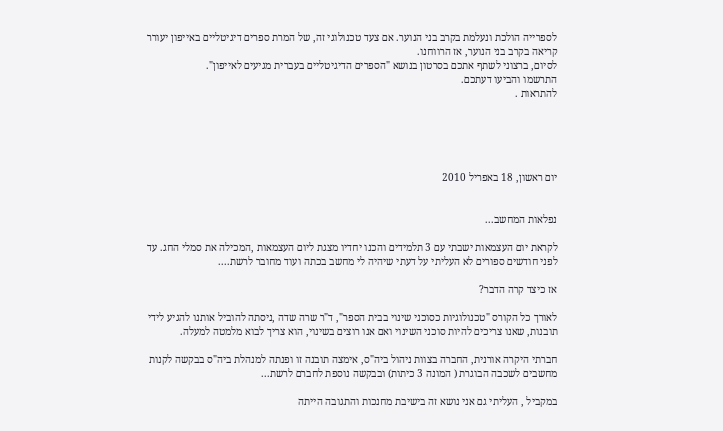לספרייה הולכת ונעלמת בקרב בני הנוער. אם צעד טכנולוגי זה, של המרת ספרים דיגיטליים באייפון יעורר קריאה בקרב בני הנוער, אז הרווחנו.
לסיום, ברצוני לשתף אתכם בסרטון בנושא "הספרים הדיגיטליים בעברית מגיעים לאייפון".
התרשמו והביעו דעתכם.
להתראות .





יום ראשון, 18 באפריל 2010


נפלאות המחשב...

לקראת יום העצמאות ישבתי עם 3 תלמידים והכנו יחדיו מצגת ליום העצמאות ,המכילה את סמלי החג. עד לפני חודשים ספורים לא העליתי על דעתי שיהיה לי מחשב בכתה ועוד מחובר לרשת....

אז כיצד קרה הדבר?

לאורך כל הקורס "טכנולוגיות כסוכני שינוי בבית הספר", ד"ר שרה שדה ,ניסתה להוביל אותנו להגיע לידי תובנות, שאנו צריכים להיות סוכני השינוי ואם אנו רוצים בשינוי, הוא צריך לבוא מלמטה למעלה.

חברתי היקרה אורנית, החברה בצוות ניהול ביה"ס, אימצה תובנה זו ופנתה למנהלת ביה"ס בבקשה לקנות מחשבים לשכבה הבוגרת ( המונה 3 כיתות) ובבקשה נוספת לחברם לרשת...

במקביל , העליתי גם אני נושא זה בישיבת מחנכות והתגובה הייתה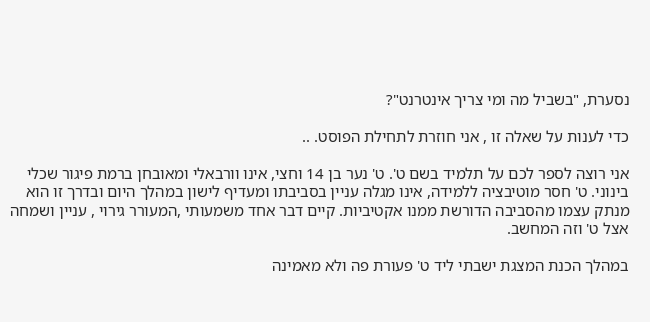נסערת, "בשביל מה ומי צריך אינטרנט"?

כדי לענות על שאלה זו , אני חוזרת לתחילת הפוסט. ..

אני רוצה לספר לכם על תלמיד בשם ט'. ט' נער בן 14 וחצי, אינו וורבאלי ומאובחן ברמת פיגור שכלי בינוני. ט' חסר מוטיבציה ללמידה, אינו מגלה עניין בסביבתו ומעדיף לישון במהלך היום ובדרך זו הוא מנתק עצמו מהסביבה הדורשת ממנו אקטיביות. קיים דבר אחד משמעותי ,המעורר גירוי , עניין ושמחה אצל ט' וזה המחשב.

במהלך הכנת המצגת ישבתי ליד ט' פעורת פה ולא מאמינה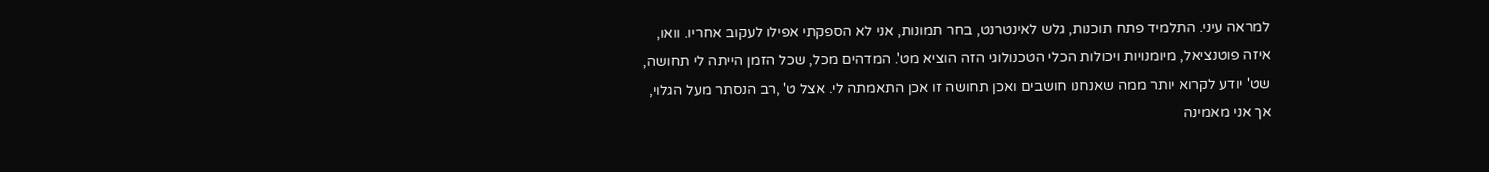למראה עיני. התלמיד פתח תוכנות, גלש לאינטרנט, בחר תמונות, אני לא הספקתי אפילו לעקוב אחריו. וואו, איזה פוטנציאל, מיומנויות ויכולות הכלי הטכנולוגי הזה הוציא מט'. המדהים מכל, שכל הזמן הייתה לי תחושה, שט' יודע לקרוא יותר ממה שאנחנו חושבים ואכן תחושה זו אכן התאמתה לי. אצל ט' ,רב הנסתר מעל הגלוי, אך אני מאמינה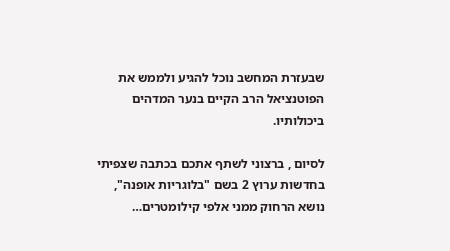שבעזרת המחשב נוכל להגיע ולממש את הפוטנציאל הרב הקיים בנער המדהים ביכולותיו.

לסיום , ברצוני לשתף אתכם בכתבה שצפיתי בחדשות ערוץ 2 בשם "בלוגריות אופנה", נושא הרחוק ממני אלפי קילומטרים…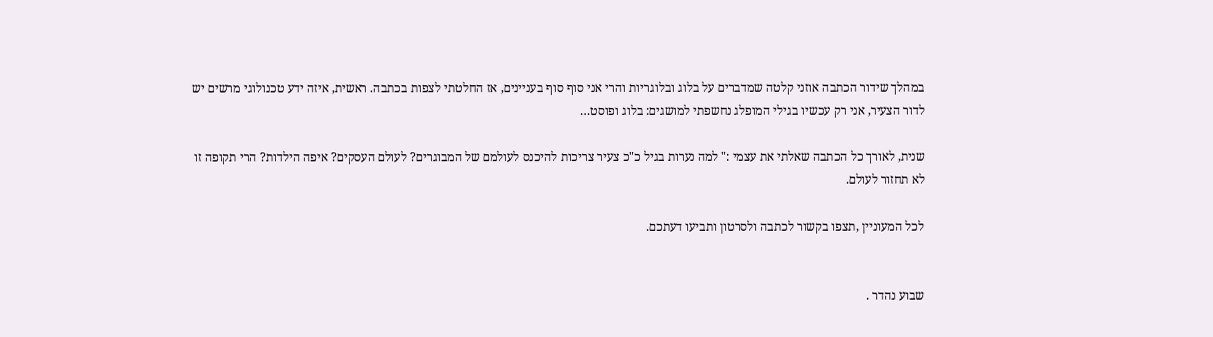במהלך שידור הכתבה אוזני קלטה שמדברים על בלוג ובלוגריות והרי אני סוף סוף בעניינים, אז החלטתי לצפות בכתבה. ראשית, איזה ידע טכנולוגי מרשים יש לדור הצעיר, אני רק עכשיו בגילי המופלג נחשפתי למושגים: בלוג ופוסט…

שנית, לאורך כל הכתבה שאלתי את עצמי :" למה נערות בגיל כ"כ צעיר צריכות להיכנס לעולמם של המבוגרים? לעולם העסקים? איפה הילדות? הרי תקופה זו לא תחזור לעולם.

לכל המעוניין ,תצפו בקשור לכתבה ולסרטון ותביעו דעתכם.


שבוע נהדר .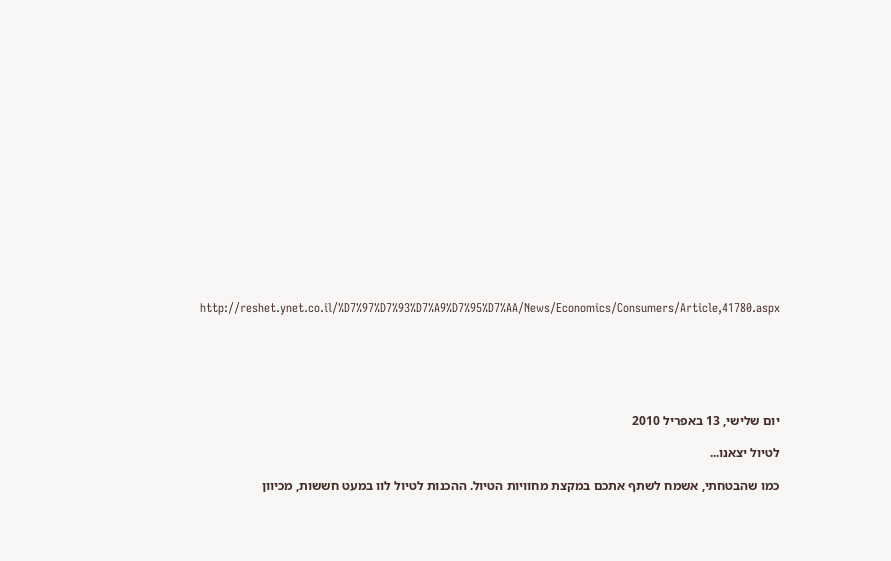http://reshet.ynet.co.il/%D7%97%D7%93%D7%A9%D7%95%D7%AA/News/Economics/Consumers/Article,41780.aspx






יום שלישי, 13 באפריל 2010

לטיול יצאנו...

כמו שהבטחתי, אשמח לשתף אתכם במקצת מחוויות הטיול. ההכנות לטיול לוו במעט חששות, מכיוון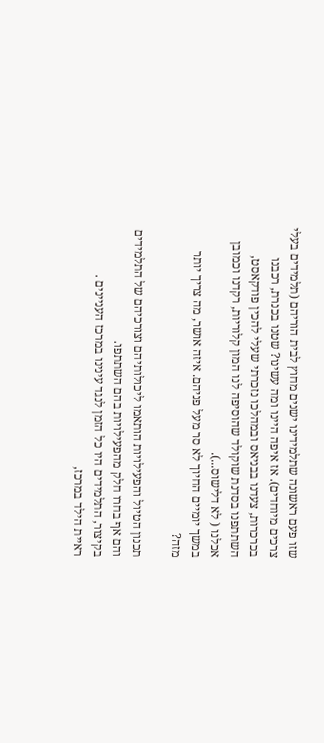שזו פעם ראשונה שתלמידינו ישנים מחוץ לבית הוריהם (תלמידים בעלי צרכים מיוחדים). אז איפה היינו ומה עשינו? שטנו בכנרת, רכבנו בכרכרות, צעדנו בבניאס ובמהלכו נזכרתי שעלי להכין פודקאסט, השתתפנו בסדנת שוקולד שהוסיפה לנו המון קלוריות, רקדנו וכמובן אכלנו ( לא דלישוס...).
במשך יומיים החיוך לא סר מעל פניהם. איזה אושר, מה צריך יותר מזה?

תכנון הטיול והפעילויות הותאמו ליכולותיהם וצורכיהם של התלמידים והם אף בחרו חלק מהפעילויות בהם השתתפו.
בקיצור, התלמידים היו כל הזמן לנגד עינינו במרכז העניינים .
ראיית הילד במרכז,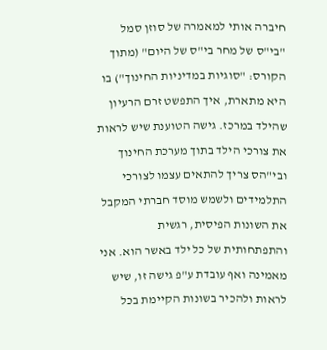חיברה אותי למאמרה של סוזן סמל "בי"ס של מחר בי"ס של היום" (מתוך הקורס: "סוגיות במדיניות החינוך") בו היא מתארת, איך התפשט זרם הרעיון שהילד במרכז. גישה הטוענת שיש לראות את צורכי הילד בתוך מערכת החינוך ובי"הס צריך להתאים עצמו לצורכי התלמידים ולשמש מוסד חברתי המקבל את השונות הפיסית, רגשית והתפתחותית של כל ילד באשר הוא. אני מאמינה ואף עובדת ע"פ גישה זו, שיש לראות ולהכיר בשונות הקיימת בכל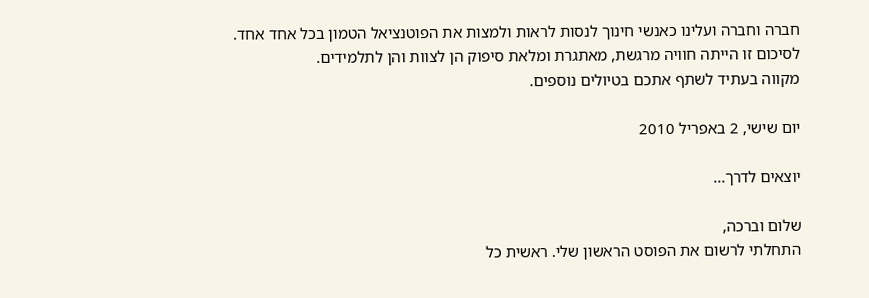חברה וחברה ועלינו כאנשי חינוך לנסות לראות ולמצות את הפוטנציאל הטמון בכל אחד אחד.
לסיכום זו הייתה חוויה מרגשת, מאתגרת ומלאת סיפוק הן לצוות והן לתלמידים.
מקווה בעתיד לשתף אתכם בטיולים נוספים.

יום שישי, 2 באפריל 2010

יוצאים לדרך...

שלום וברכה,
התחלתי לרשום את הפוסט הראשון שלי. ראשית כל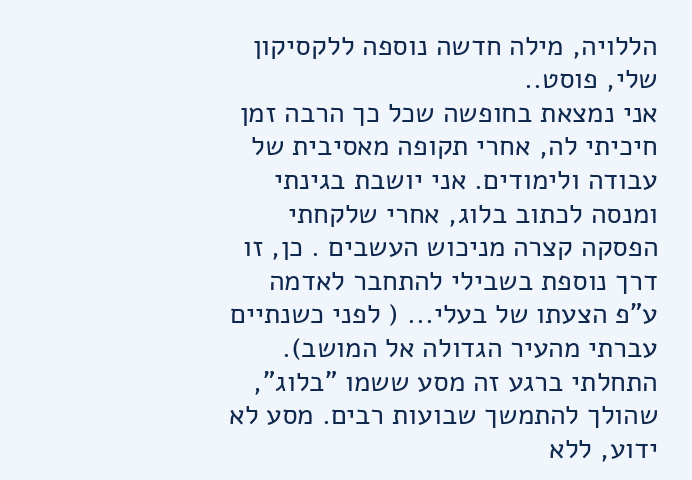הללויה, מילה חדשה נוספה ללקסיקון שלי, פוסט..
אני נמצאת בחופשה שכל כך הרבה זמן חיכיתי לה, אחרי תקופה מאסיבית של עבודה ולימודים. אני יושבת בגינתי ומנסה לכתוב בלוג, אחרי שלקחתי הפסקה קצרה מניכוש העשבים . כן, זו דרך נוספת בשבילי להתחבר לאדמה ע"פ הצעתו של בעלי... ( לפני כשנתיים עברתי מהעיר הגדולה אל המושב).
התחלתי ברגע זה מסע ששמו "בלוג", שהולך להתמשך שבועות רבים. מסע לא ידוע, ללא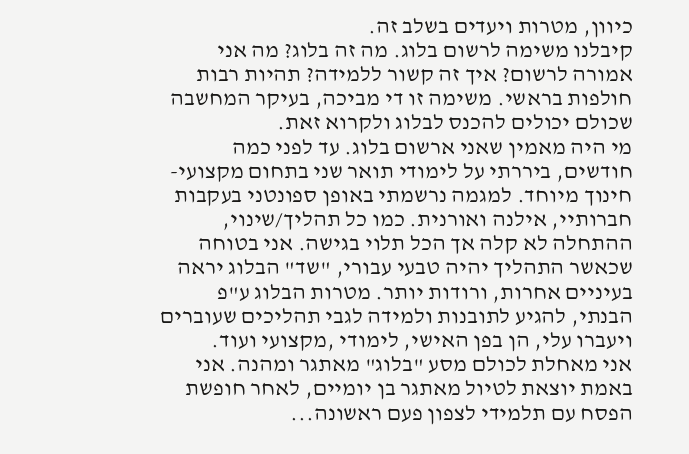כיוון, מטרות ויעדים בשלב זה.
קיבלנו משימה לרשום בלוג. מה זה בלוג? מה אני אמורה לרשום? איך זה קשור ללמידה? תהיות רבות חולפות בראשי. משימה זו די מביכה, בעיקר המחשבה שכולם יכולים להכנס לבלוג ולקרוא זאת.
מי היה מאמין שאני ארשום בלוג. עד לפני כמה חודשים, ביררתי על לימודי תואר שני בתחום מקצועי- חינוך מיוחד. למגמה נרשמתי באופן ספונטני בעקבות חברותיי, אילנה ואורנית. כמו כל תהליך/שינוי, ההתחלה לא קלה אך הכל תלוי בגישה. אני בטוחה שכאשר התהליך יהיה טבעי עבורי, "שד" הבלוג יראה בעיניים אחרות, ורודות יותר. מטרות הבלוג ע"פ הבנתי, להגיע לתובנות ולמידה לגבי תהליכים שעוברים ויעברו עלי, הן בפן האישי, לימודי ,מקצועי ועוד.
אני מאחלת לכולם מסע "בלוג" מאתגר ומהנה. אני באמת יוצאת לטיול מאתגר בן יומיים, לאחר חופשת הפסח עם תלמידי לצפון פעם ראשונה...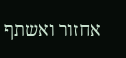אחזור ואשתף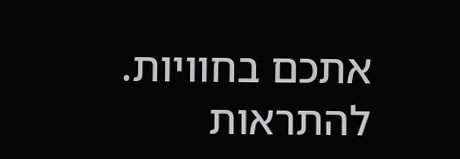אתכם בחוויות.
להתראות